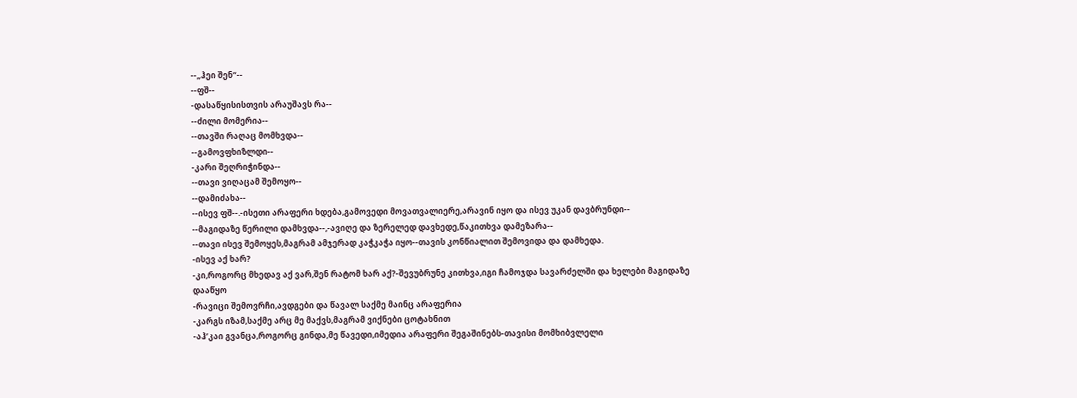--„ჰეი შენ“--
--ფშ--
-დასაწყისისთვის არაუშავს რა--
--ძილი მომერია--
--თავში რაღაც მომხვდა--
--გამოვფხიზლდი--
-კარი შეღრიჭინდა--
--თავი ვიღაცამ შემოყო--
--დამიძახა--
--ისევ ფშ--.-ისეთი არაფერი ხდება,გამოვედი მოვათვალიერე,არავინ იყო და ისევ უკან დავბრუნდი--
--მაგიდაზე წერილი დამხვდა--,-ავიღე და ზერელედ დავხედე,წაკითხვა დამეზარა--
--თავი ისევ შემოყეს,მაგრამ ამჯერად კაჭკაჭა იყო--თავის კონწიალით შემოვიდა და დამხედა.
-ისევ აქ ხარ?
-კი,როგორც მხედავ აქ ვარ,შენ რატომ ხარ აქ?-შევუბრუნე კითხვა,იგი ჩამოჯდა სავარძელში და ხელები მაგიდაზე დააწყო
-რავიცი შემოვრჩი,ავდგები და წავალ საქმე მაინც არაფერია
-კარგს იზამ,საქმე არც მე მაქვს,მაგრამ ვიქნები ცოტახნით
-აჰ’კაი გვანცა,როგორც გინდა,მე წავედი,იმედია არაფერი შეგაშინებს-თავისი მომხიბვლელი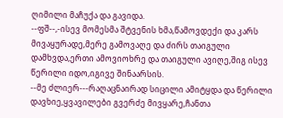ღიმილი მაჩუქა და გავიდა.
--ფშ--,-ისევ მომესმა შტვენის ხმა,წამოვდექი და კარს მივაყურადე,მერე გამოვაღე და ძირს თაიგული დამხვდა,ერთი ამოვიოხრე და თაიგული ავიღე,შიგ ისევ წერილი იდო,იგივე შინაარსის.
--მე ძლიერ---რაღაცნაირად სიცილი ამიტყდა და წერილი დავხიე,ყვავილები გვერძე მივყარე,ჩანთა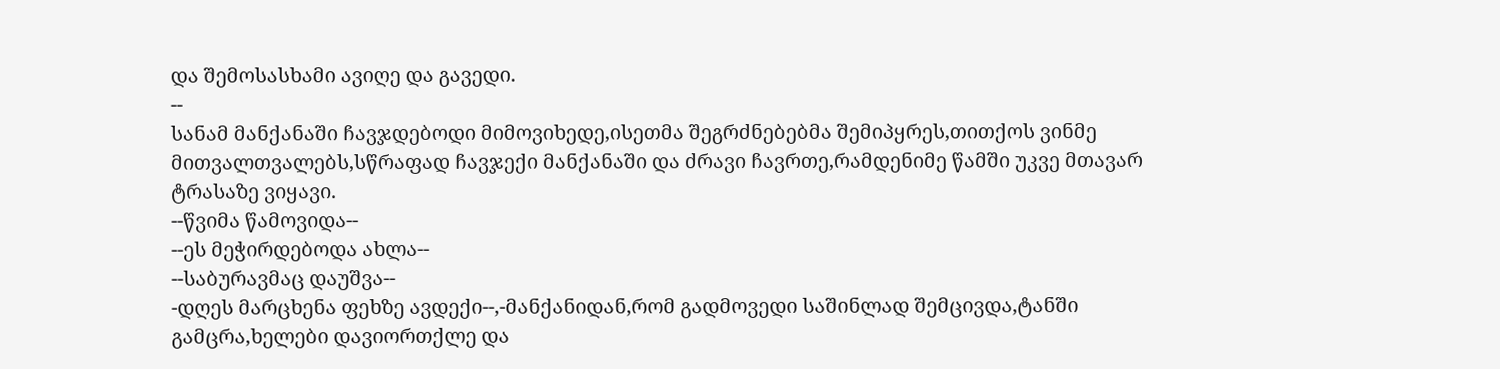და შემოსასხამი ავიღე და გავედი.
--
სანამ მანქანაში ჩავჯდებოდი მიმოვიხედე,ისეთმა შეგრძნებებმა შემიპყრეს,თითქოს ვინმე მითვალთვალებს,სწრაფად ჩავჯექი მანქანაში და ძრავი ჩავრთე,რამდენიმე წამში უკვე მთავარ ტრასაზე ვიყავი.
--წვიმა წამოვიდა--
--ეს მეჭირდებოდა ახლა--
--საბურავმაც დაუშვა--
-დღეს მარცხენა ფეხზე ავდექი--,-მანქანიდან,რომ გადმოვედი საშინლად შემცივდა,ტანში გამცრა,ხელები დავიორთქლე და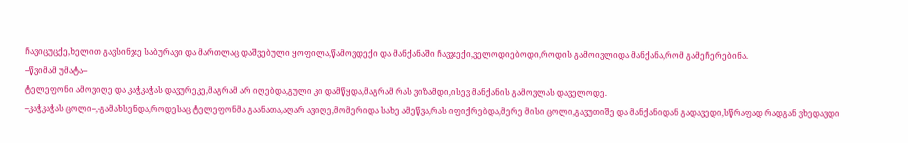ჩავიცუცქე,ხელით გავსინჯე საბურავი და მართლაც დაშვებული ყოფილა,წამოვდექი და მანქანაში ჩავჯექი,ველოდიებოდი,როდის გამოივლიდა მანქანა,რომ გამეჩერებინა.
--წვიმამ უმატა--
ტელეფონი ამოვიღე და კაჭკაჭას დავურეკე,მაგრამ არ იღებდა,გული კი დამწყდა,მაგრამ რას ვიზამდი,ისევ მანქანის გამოვლას დაველოდე.
--კაჭკაჭას ცოლი--,-გამახსენდა,როდესაც ტელეფონმა გაანათა,აღარ ავიღე,მომერიდა სახე ამეწვა,რას იფიქრებდა,მერე მისი ცოლი,გავუთიშე და მანქანიდან გადავედი,სწრაფად რადგან ვხედავდი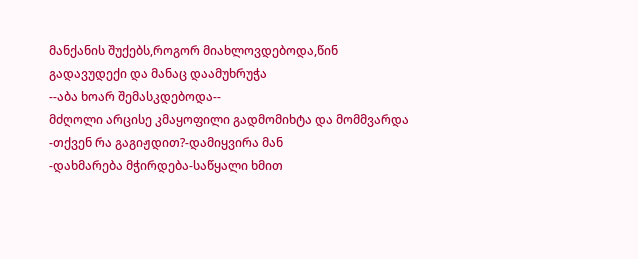მანქანის შუქებს,როგორ მიახლოვდებოდა,წინ გადავუდექი და მანაც დაამუხრუჭა
--აბა ხოარ შემასკდებოდა--
მძღოლი არცისე კმაყოფილი გადმომიხტა და მომმვარდა
-თქვენ რა გაგიჟდით?-დამიყვირა მან
-დახმარება მჭირდება-საწყალი ხმით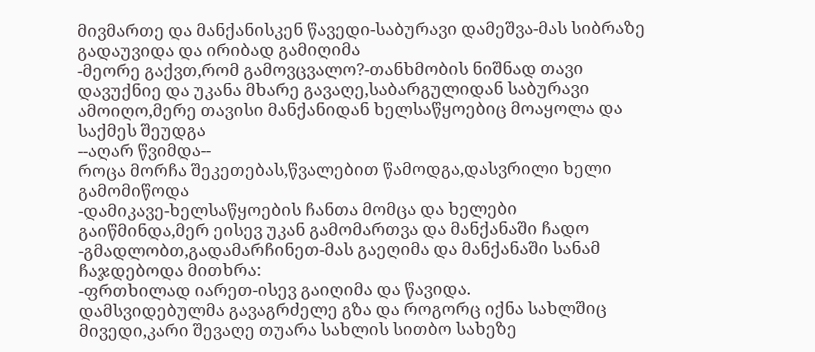მივმართე და მანქანისკენ წავედი-საბურავი დამეშვა-მას სიბრაზე გადაუვიდა და ირიბად გამიღიმა
-მეორე გაქვთ,რომ გამოვცვალო?-თანხმობის ნიშნად თავი დავუქნიე და უკანა მხარე გავაღე,საბარგულიდან საბურავი ამოიღო,მერე თავისი მანქანიდან ხელსაწყოებიც მოაყოლა და საქმეს შეუდგა
--აღარ წვიმდა--
როცა მორჩა შეკეთებას,წვალებით წამოდგა,დასვრილი ხელი გამომიწოდა
-დამიკავე-ხელსაწყოების ჩანთა მომცა და ხელები გაიწმინდა,მერ ეისევ უკან გამომართვა და მანქანაში ჩადო
-გმადლობთ,გადამარჩინეთ-მას გაეღიმა და მანქანაში სანამ ჩაჯდებოდა მითხრა:
-ფრთხილად იარეთ-ისევ გაიღიმა და წავიდა.
დამსვიდებულმა გავაგრძელე გზა და როგორც იქნა სახლშიც მივედი,კარი შევაღე თუარა სახლის სითბო სახეზე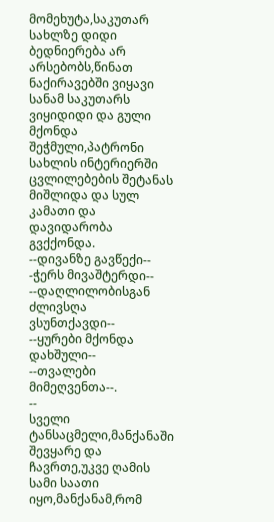მომეხუტა,საკუთარ სახლზე დიდი ბედნიერება არ არსებობს,წინათ ნაქირავებში ვიყავი სანამ საკუთარს ვიყიდიდი და გული მქონდა შეჭმული,პატრონი სახლის ინტერიერში ცვლილებების შეტანას მიშლიდა და სულ კამათი და დავიდარობა გვქქონდა.
--დივანზე გავწექი--
-ჭერს მივაშტერდი--
--დაღლილობისგან ძლივსღა ვსუნთქავდი--
--ყურები მქონდა დახშული--
--თვალები მიმეღვენთა--.
--
სველი ტანსაცმელი,მანქანაში შევყარე და ჩავრთე,უკვე ღამის სამი საათი იყო,მანქანამ,რომ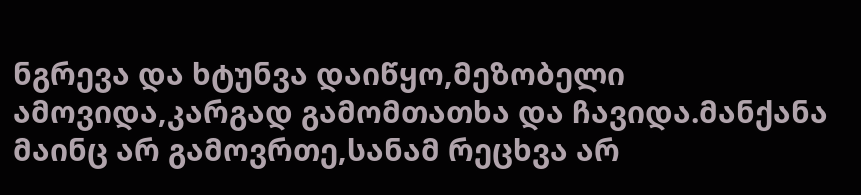ნგრევა და ხტუნვა დაიწყო,მეზობელი ამოვიდა,კარგად გამომთათხა და ჩავიდა.მანქანა მაინც არ გამოვრთე,სანამ რეცხვა არ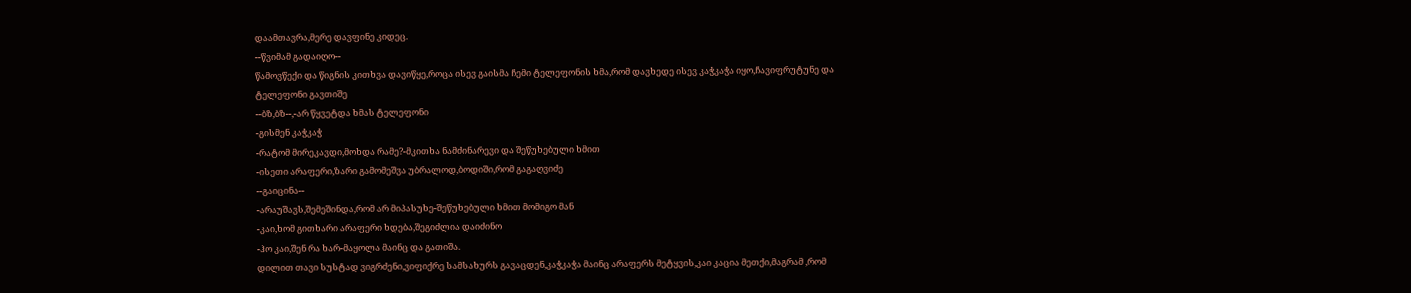დაამთავრა,მერე დავფინე კიდეც.
--წვიმამ გადაიღო--
წამოვწექი და წიგნის კითხვა დავიწყე,როცა ისევ გაისმა ჩემი ტელეფონის ხმა,რომ დავხედე ისევ კაჭკაჭა იყო,ჩავიფრუტუნე და ტელეფონი გავთიშე
--ბზ,ბზ--,-არ წყვეტდა ხმას ტელეფონი
-გისმენ კაჭკაჭ
-რატომ მირეკავდი,მოხდა რამე?-მკითხა ნამძინარევი და შეწუხებული ხმით
-ისეთი არაფერი,ზარი გამომეშვა უბრალოდ,ბოდიში,რომ გაგაღვიძე
--გაიცინა--
-არაუშავს,შემეშინდა,რომ არ მიპასუხე-შეწუხებული ხმით მომიგო მან
-კაი,ხომ გითხარი არაფერი ხდება,შეგიძლია დაიძინო
-ჰო კაი,შენ რა ხარ-მაყოლა მაინც და გათიშა.
დილით თავი სუსტად ვიგრძენი,ვიფიქრე სამსახურს გავაცდენ,კაჭკაჭა მაინც არაფერს მეტყვის,კაი კაცია მეთქი,მაგრამ ,რომ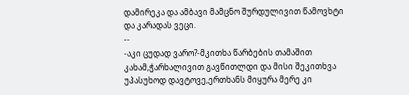დამირეკა და ამბავი მამცნო შურდულივით წამოვხტი და კარადას ვეცი.
--
-აკი ცუდად ვარო?-მკითხა წარბების თამაშით კახამ,ჭარხალივით გავწითლდი და მისი შეკითხვა უპასუხოდ დავტოვე,ერთხანს მიყურა მერე კი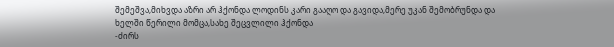შემეშვა,მიხვდა აზრი არ ჰქონდა ლოდინს კარი გააღო და გავიდა,მერე უკან შემობრუნდა და ხელში წერილი მომცა,სახე შეცვლილი ჰქონდა
-ძირს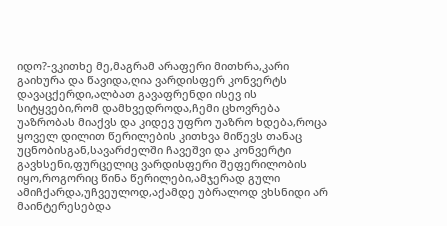იდო?-ვკითხე მე,მაგრამ არაფერი მითხრა,კარი გაიხურა და წავიდა,ღია ვარდისფერ კონვერტს დავაცქერდი,ალბათ გავაფრენდი ისევ ის სიტყვები,რომ დამხვედროდა,ჩემი ცხოვრება უაზრობას მიაქვს და კიდევ უფრო უაზრო ხდება,როცა ყოველ დილით წერილების კითხვა მიწევს თანაც უცნობისგან,სავარძელში ჩავეშვი და კონვერტი გავხსენი,ფურცელიც ვარდისფერი შეფერილობის იყო,როგორიც წინა წერილები,ამჯერად გული ამიჩქარდა,უჩვეულოდ,აქამდე უბრალოდ ვხსნიდი არ მაინტერესებდა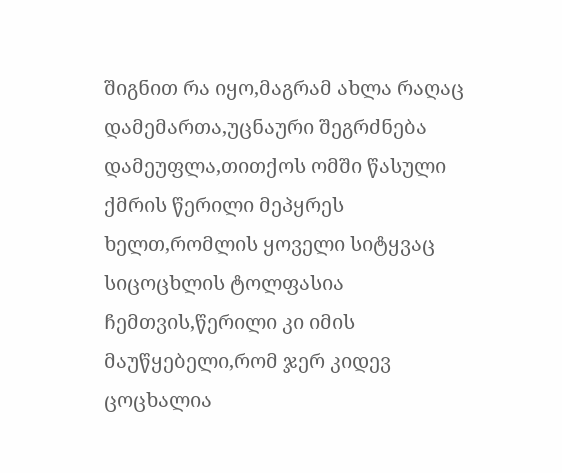შიგნით რა იყო,მაგრამ ახლა რაღაც დამემართა,უცნაური შეგრძნება დამეუფლა,თითქოს ომში წასული ქმრის წერილი მეპყრეს ხელთ,რომლის ყოველი სიტყვაც სიცოცხლის ტოლფასია ჩემთვის,წერილი კი იმის მაუწყებელი,რომ ჯერ კიდევ ცოცხალია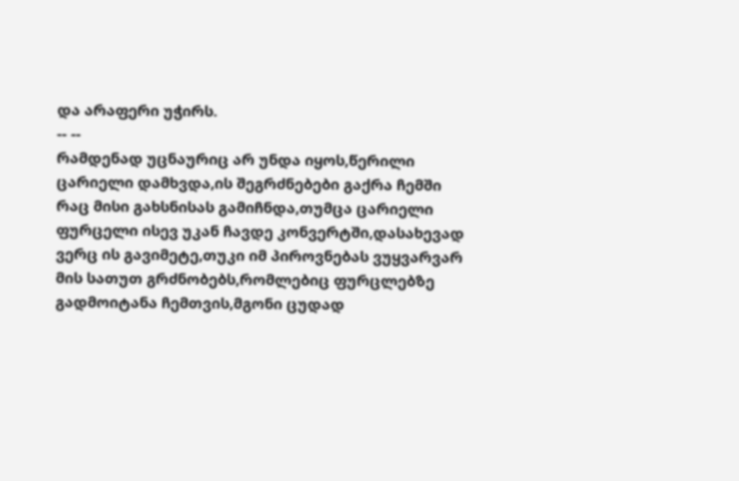და არაფერი უჭირს.
-- --
რამდენად უცნაურიც არ უნდა იყოს,წერილი ცარიელი დამხვდა,ის შეგრძნებები გაქრა ჩემში რაც მისი გახსნისას გამიჩნდა,თუმცა ცარიელი ფურცელი ისევ უკან ჩავდე კონვერტში,დასახევად ვერც ის გავიმეტე,თუკი იმ პიროვნებას ვუყვარვარ მის სათუთ გრძნობებს,რომლებიც ფურცლებზე გადმოიტანა ჩემთვის,მგონი ცუდად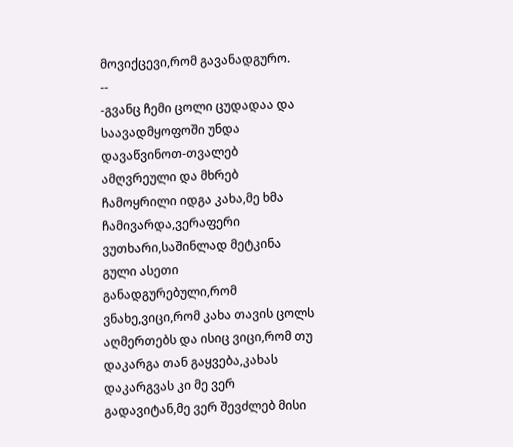მოვიქცევი,რომ გავანადგურო.
--
-გვანც ჩემი ცოლი ცუდადაა და საავადმყოფოში უნდა დავაწვინოთ-თვალებ ამღვრეული და მხრებ ჩამოყრილი იდგა კახა,მე ხმა ჩამივარდა,ვერაფერი ვუთხარი,საშინლად მეტკინა გული ასეთი განადგურებული,რომ ვნახე,ვიცი,რომ კახა თავის ცოლს აღმერთებს და ისიც ვიცი,რომ თუ დაკარგა თან გაყვება,კახას დაკარგვას კი მე ვერ გადავიტან,მე ვერ შევძლებ მისი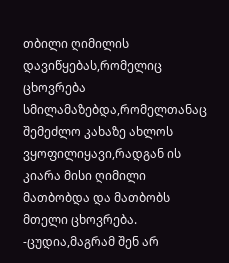თბილი ღიმილის დავიწყებას,რომელიც ცხოვრება სმილამაზებდა,რომელთანაც შემეძლო კახაზე ახლოს ვყოფილიყავი,რადგან ის კიარა მისი ღიმილი მათბობდა და მათბობს მთელი ცხოვრება.
-ცუდია,მაგრამ შენ არ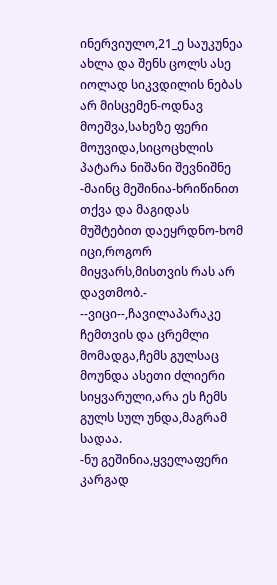ინერვიულო,21_ე საუკუნეა ახლა და შენს ცოლს ასე იოლად სიკვდილის ნებას არ მისცემენ-ოდნავ მოეშვა,სახეზე ფერი მოუვიდა,სიცოცხლის პატარა ნიშანი შევნიშნე
-მაინც მეშინია-ხრიწინით თქვა და მაგიდას მუშტებით დაეყრდნო-ხომ იცი,როგორ მიყვარს,მისთვის რას არ დავთმობ.- --ვიცი--,ჩავილაპარაკე ჩემთვის და ცრემლი მომადგა,ჩემს გულსაც მოუნდა ასეთი ძლიერი სიყვარული,არა ეს ჩემს გულს სულ უნდა,მაგრამ სადაა.
-ნუ გეშინია,ყველაფერი კარგად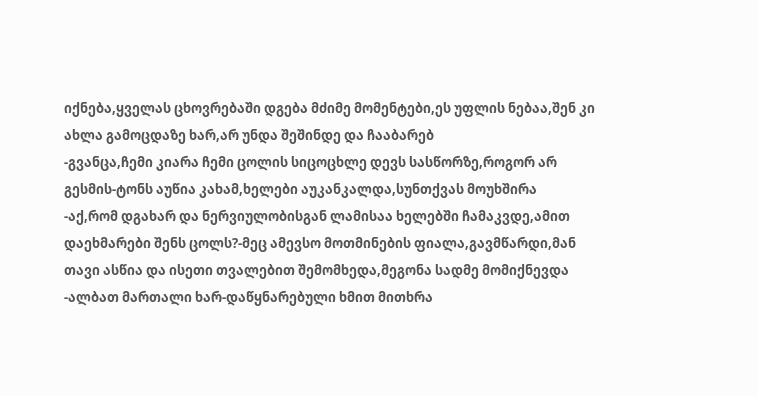იქნება,ყველას ცხოვრებაში დგება მძიმე მომენტები,ეს უფლის ნებაა,შენ კი ახლა გამოცდაზე ხარ,არ უნდა შეშინდე და ჩააბარებ
-გვანცა,ჩემი კიარა ჩემი ცოლის სიცოცხლე დევს სასწორზე,როგორ არ გესმის-ტონს აუწია კახამ,ხელები აუკანკალდა,სუნთქვას მოუხშირა
-აქ,რომ დგახარ და ნერვიულობისგან ლამისაა ხელებში ჩამაკვდე,ამით დაეხმარები შენს ცოლს?-მეც ამევსო მოთმინების ფიალა,გავმწარდი,მან თავი ასწია და ისეთი თვალებით შემომხედა,მეგონა სადმე მომიქნევდა
-ალბათ მართალი ხარ-დაწყნარებული ხმით მითხრა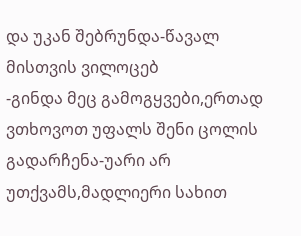და უკან შებრუნდა-წავალ მისთვის ვილოცებ
-გინდა მეც გამოგყვები,ერთად ვთხოვოთ უფალს შენი ცოლის გადარჩენა-უარი არ უთქვამს,მადლიერი სახით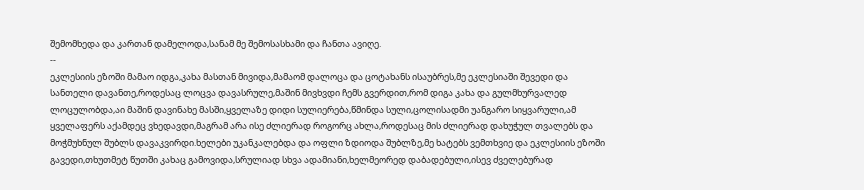შემომხედა და კართან დამელოდა,სანამ მე შემოსასხამი და ჩანთა ავიღე.
--
ეკლესიის ეზოში მამაო იდგა,კახა მასთან მივიდა,მამაომ დალოცა და ცოტახანს ისაუბრეს,მე ეკლესიაში შევედი და სანთელი დავანთე,როდესაც ლოცვა დავასრულე,მაშინ მივხვდი ჩემს გვერდით,რომ დიგა კახა და გულმხურვალედ ლოცულობდა,აი მაშინ დავინახე მასში,ყველაზე დიდი სულიერება,წმინდა სული,ცოლისადმი უანგარო სიყვარული,ამ ყველაფერს აქამდეც ვხედავდი,მაგრამ არა ისე ძლიერად როგორც ახლა,როდესაც მის ძლიერად დახუჭულ თვალებს და მოჭმუხნულ შუბლს დავაკვირდი.ხელები უკანკალებდა და ოფლი ზდიოდა შუბლზე,მე ხატებს ვემთხვიე და ეკლესიის ეზოში გავედი,თხუთმეტ წუთში კახაც გამოვიდა,სრულიად სხვა ადამიანი,ხელმეორედ დაბადებული,ისევ ძველებურად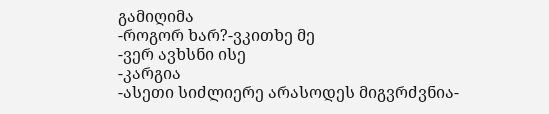გამიღიმა
-როგორ ხარ?-ვკითხე მე
-ვერ ავხსნი ისე
-კარგია
-ასეთი სიძლიერე არასოდეს მიგვრძვნია-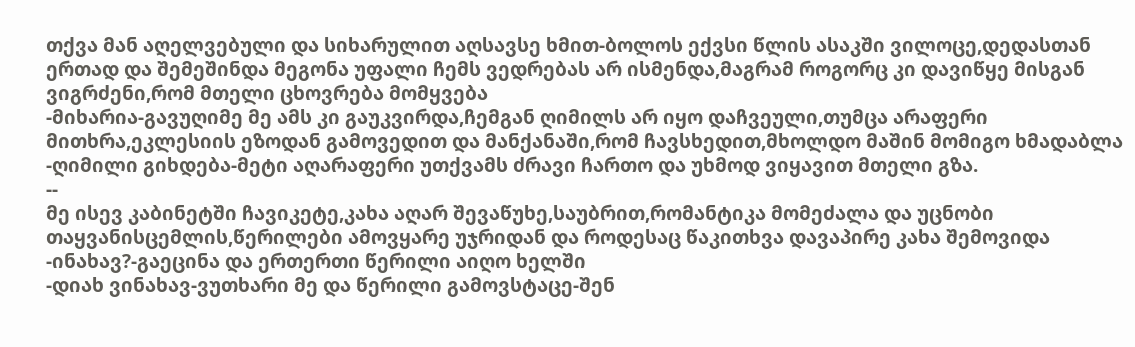თქვა მან აღელვებული და სიხარულით აღსავსე ხმით-ბოლოს ექვსი წლის ასაკში ვილოცე,დედასთან ერთად და შემეშინდა მეგონა უფალი ჩემს ვედრებას არ ისმენდა,მაგრამ როგორც კი დავიწყე მისგან ვიგრძენი,რომ მთელი ცხოვრება მომყვება
-მიხარია-გავუღიმე მე ამს კი გაუკვირდა,ჩემგან ღიმილს არ იყო დაჩვეული,თუმცა არაფერი მითხრა,ეკლესიის ეზოდან გამოვედით და მანქანაში,რომ ჩავსხედით,მხოლდო მაშინ მომიგო ხმადაბლა
-ღიმილი გიხდება-მეტი აღარაფერი უთქვამს ძრავი ჩართო და უხმოდ ვიყავით მთელი გზა.
--
მე ისევ კაბინეტში ჩავიკეტე,კახა აღარ შევაწუხე,საუბრით,რომანტიკა მომეძალა და უცნობი თაყვანისცემლის,წერილები ამოვყარე უჯრიდან და როდესაც წაკითხვა დავაპირე კახა შემოვიდა
-ინახავ?-გაეცინა და ერთერთი წერილი აიღო ხელში
-დიახ ვინახავ-ვუთხარი მე და წერილი გამოვსტაცე-შენ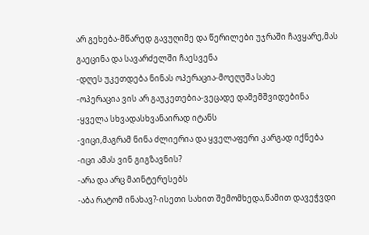არ გეხება-მწარედ გავუღიმე და წერილები უჯრაში ჩავყარე,მას გაეცინა და სავარძელში ჩაესვენა
-დღეს უკეთდება ნინას ოპერაცია-მოეღუშა სახე
-ოპერაცია ვის არ გაუკეთებია-ვეცადე დამემშვიდებინა
-ყველა სხვადასხვანაირად იტანს
-ვიცი,მაგრამ ნინა ძლიერია და ყველაფერი კარგად იქნება
-იცი ამას ვინ გიგზავნის?
-არა და არც მაინტერესებს
-აბა რატომ ინახავ?-ისეთი სახით შემომხედა,წამით დავეჭვდი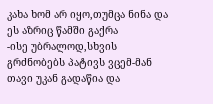კახა ხომ არ იყო,თუმცა ნინა და ეს აზრიც წამში გაქრა
-ისე უბრალოდ,სხვის გრძნობებს პატივს ვცემ-მან თავი უკან გადაწია და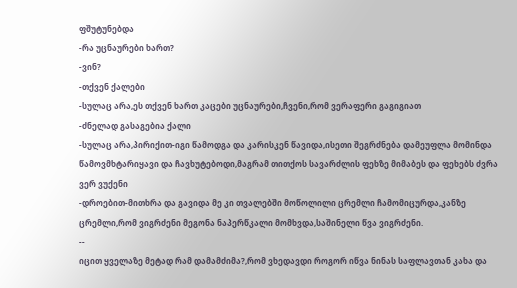ფშუტუნებდა
-რა უცნაურები ხართ?
-ვინ?
-თქვენ ქალები
-სულაც არა,ეს თქვენ ხართ კაცები უცნაურები,ჩვენი,რომ ვერაფერი გაგიგიათ
-ძნელად გასაგებია ქალი
-სულაც არა,პირიქით-იგი წამოდგა და კარისკენ წავიდა,ისეთი შეგრძნება დამეუფლა მომინდა წამოვმხტარიყავი და ჩავხუტებოდი,მაგრამ თითქოს სავარძლის ფეხზე მიმაბეს და ფეხებს ძვრა ვერ ვუქენი
-დროებით-მითხრა და გავიდა მე კი თვალებში მოწოლილი ცრემლი ჩამომიცურდა,კანზე ცრემლი,რომ ვიგრძენი მეგონა ნაპერწკალი მომხვდა,საშინელი წვა ვიგრძენი.
--
იცით ყველაზე მეტად რამ დამამძიმა?,რომ ვხედავდი როგორ იწვა ნინას საფლავთან კახა და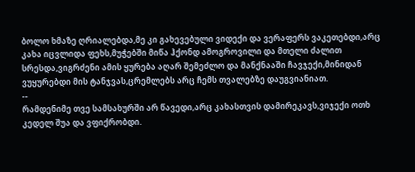ბოლო ხმაზე ღრიალებდა,მე კი გახევებული ვიდექი და ვერაფერს ვაკეთებდი,არც კახა იცვლიდა ფეხს,მუჭებში მიწა ჰქონდ ამოგროვილი და მთელი ძალით სრესდა,ვიგრძენი ამის ყურება აღარ შემეძლო და მანქნააში ჩავჯექი,მინიდან ვუყურებდი მის ტანჯვას,ცრემლებს არც ჩემს თვალებზე დაუგვიანიათ.
--
რამდენიმე თვე სამსახურში არ წავედი,არც კახასთვის დამირეკავს,ვიჯექი ოთხ კედელ შუა და ვფიქრობდი.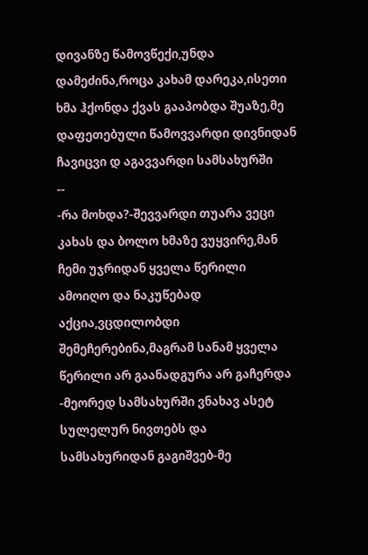დივანზე წამოვწექი,უნდა დამეძინა,როცა კახამ დარეკა,ისეთი ხმა ჰქონდა ქვას გააპობდა შუაზე,მე დაფეთებული წამოვვარდი დივნიდან ჩავიცვი დ აგავვარდი სამსახურში
--
-რა მოხდა?-შევვარდი თუარა ვეცი კახას და ბოლო ხმაზე ვუყვირე,მან ჩემი უჯრიდან ყველა წერილი ამოიღო და ნაკუწებად აქცია,ვცდილობდი შემეჩერებინა,მაგრამ სანამ ყველა წერილი არ გაანადგურა არ გაჩერდა
-მეორედ სამსახურში ვნახავ ასეტ სულელურ ნივთებს და სამსახურიდან გაგიშვებ-მე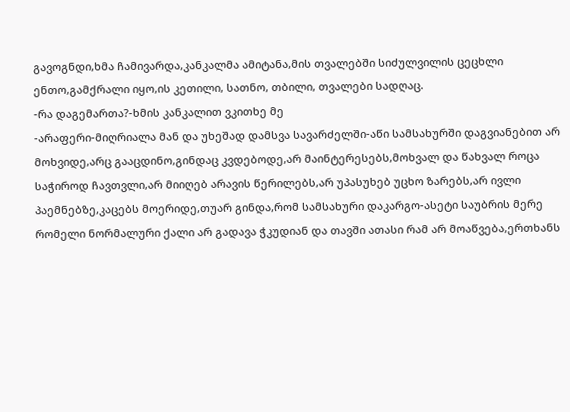გავოგნდი,ხმა ჩამივარდა,კანკალმა ამიტანა,მის თვალებში სიძულვილის ცეცხლი ენთო,გამქრალი იყო,ის კეთილი, სათნო, თბილი, თვალები სადღაც.
-რა დაგემართა?-ხმის კანკალით ვკითხე მე
-არაფერი-მიღრიალა მან და უხეშად დამსვა სავარძელში-აწი სამსახურში დაგვიანებით არ მოხვიდე,არც გააცდინო,გინდაც კვდებოდე,არ მაინტერესებს,მოხვალ და წახვალ როცა საჭიროდ ჩავთვლი,არ მიიღებ არავის წერილებს,არ უპასუხებ უცხო ზარებს,არ ივლი პაემნებზე,კაცებს მოერიდე,თუარ გინდა,რომ სამსახური დაკარგო-ასეტი საუბრის მერე რომელი ნორმალური ქალი არ გადავა ჭკუდიან და თავში ათასი რამ არ მოაწვება,ერთხანს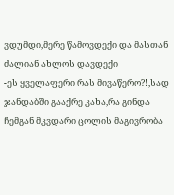ვდუმდი,მერე წამოვდექი და მასთან ძალიან ახლოს დავდექი
-ეს ყველაფერი რას მივაწერო?!,სად ჯანდაბში გააქრე კახა,რა გინდა ჩემგან მკვდარი ცოლის მაგივრობა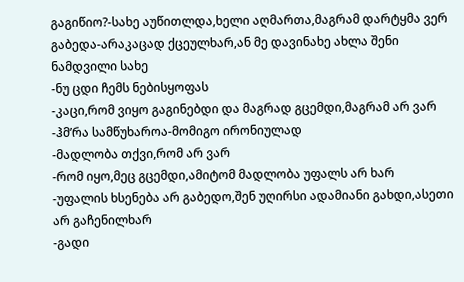გაგიწიო?-სახე აუწითლდა,ხელი აღმართა,მაგრამ დარტყმა ვერ გაბედა-არაკაცად ქცეულხარ,ან მე დავინახე ახლა შენი ნამდვილი სახე
-ნუ ცდი ჩემს ნებისყოფას
-კაცი,რომ ვიყო გაგინებდი და მაგრად გცემდი,მაგრამ არ ვარ
-ჰმ’რა სამწუხაროა-მომიგო ირონიულად
-მადლობა თქვი,რომ არ ვარ
-რომ იყო,მეც გცემდი,ამიტომ მადლობა უფალს არ ხარ
-უფალის ხსენება არ გაბედო,შენ უღირსი ადამიანი გახდი,ასეთი არ გაჩენილხარ
-გადი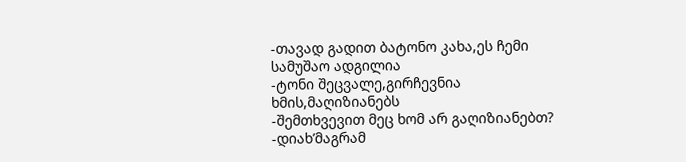-თავად გადით ბატონო კახა,ეს ჩემი სამუშაო ადგილია
-ტონი შეცვალე,გირჩევნია ხმის,მაღიზიანებს
-შემთხვევით მეც ხომ არ გაღიზიანებთ?
-დიახ’მაგრამ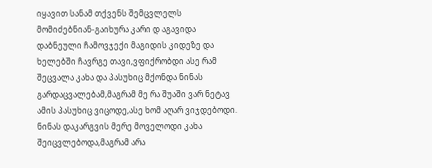იყავით სანამ თქვენს შემცვლელს მომიძებნიან-გაიხურა კარი დ აგავიდა
დაბნეული ჩამოვჯექი მაგიდის კიდეზე და ხელებში ჩავრგე თავი,ვფიქრობდი ასე რამ შეცვალა კახა და პასუხიც მქონდა ნინას გარდაცვალებამ,მაგრამ მე რა შუაში ვარ ნეტავ ამის პასუხიც ვიცოდე,ასე ხომ აღარ ვიჯდებოდი.
ნინას დაკარგვის მერე მოველოდი კახა შეიცვლებოდა,მაგრამ არა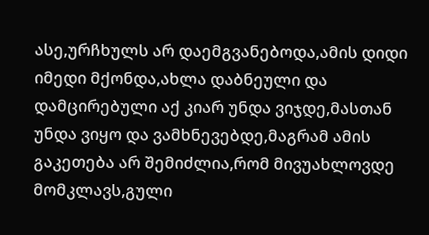ასე,ურჩხულს არ დაემგვანებოდა,ამის დიდი იმედი მქონდა,ახლა დაბნეული და დამცირებული აქ კიარ უნდა ვიჯდე,მასთან უნდა ვიყო და ვამხნევებდე,მაგრამ ამის გაკეთება არ შემიძლია,რომ მივუახლოვდე მომკლავს,გული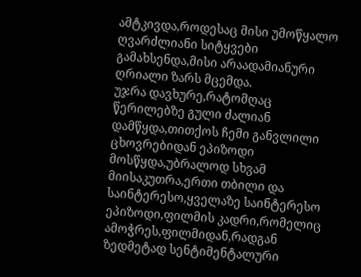ამტკივდა,როდესაც მისი უმოწყალო ღვარძლიანი სიტყვები გამახსენდა,მისი არაადამიანური ღრიალი ზარს მცემდა.
უჯრა დავხურე,რატომღაც წერილებზე გული ძალიან დამწყდა,თითქოს ჩემი განვლილი ცხოვრებიდან ეპიზოდი მოსწყდა,უბრალოდ სხვამ მიისაკუთრა,ერთი თბილი და საინტერესო,ყველაზე საინტერესო ეპიზოდი,ფილმის კადრი,რომელიც ამოჭრეს,ფილმიდან,რადგან ზედმეტად სენტიმენტალური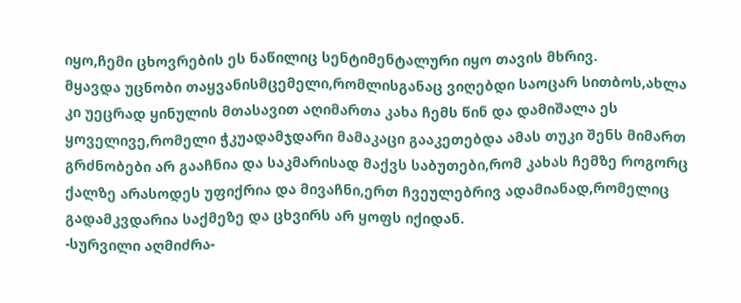იყო,ჩემი ცხოვრების ეს ნაწილიც სენტიმენტალური იყო თავის მხრივ.
მყავდა უცნობი თაყვანისმცემელი,რომლისგანაც ვიღებდი საოცარ სითბოს,ახლა კი უეცრად ყინულის მთასავით აღიმართა კახა ჩემს წინ და დამიშალა ეს ყოველივე,რომელი ჭკუადამჯდარი მამაკაცი გააკეთებდა ამას თუკი შენს მიმართ გრძნობები არ გააჩნია და საკმარისად მაქვს საბუთები,რომ კახას ჩემზე როგორც ქალზე არასოდეს უფიქრია და მივაჩნი,ერთ ჩვეულებრივ ადამიანად,რომელიც გადამკვდარია საქმეზე და ცხვირს არ ყოფს იქიდან.
-სურვილი აღმიძრა-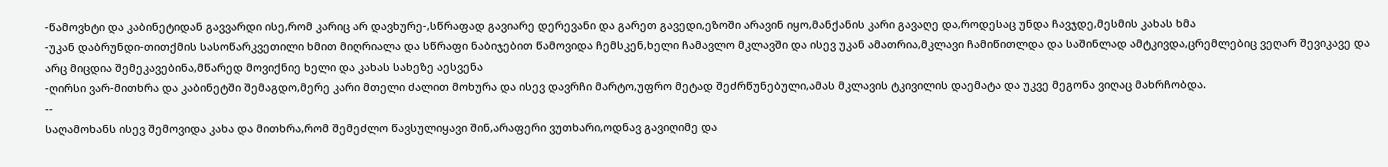-წამოვხტი და კაბინეტიდან გავვარდი ისე,რომ კარიც არ დავხურე-,სწრაფად გავიარე დერევანი და გარეთ გავედი,ეზოში არავინ იყო,მანქანის კარი გავაღე და,როდესაც უნდა ჩავჯდე,მესმის კახას ხმა
-უკან დაბრუნდი-თითქმის სასოწარკვეთილი ხმით მიღრიალა და სწრაფი ნაბიჯებით წამოვიდა ჩემსკენ,ხელი ჩამავლო მკლავში და ისევ უკან ამათრია,მკლავი ჩამიწითლდა და საშინლად ამტკივდა,ცრემლებიც ვეღარ შევიკავე და არც მიცდია შემეკავებინა,მწარედ მოვიქნიე ხელი და კახას სახეზე აესვენა
-ღირსი ვარ-მითხრა და კაბინეტში შემაგდო,მერე კარი მთელი ძალით მოხურა და ისევ დავრჩი მარტო,უფრო მეტად შეძრწუნებული,ამას მკლავის ტკივილის დაემატა და უკვე მეგონა ვიღაც მახრჩობდა.
--
საღამოხანს ისევ შემოვიდა კახა და მითხრა,რომ შემეძლო წავსულიყავი შინ,არაფერი ვუთხარი,ოდნავ გავიღიმე და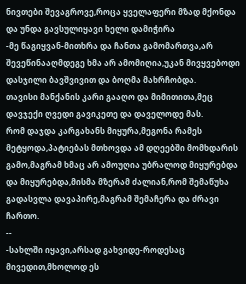ნივთები შევაგროვე,როცა ყველაფერი მზად მქონდა და უნდა გავსულიყავი ხელი დამიჭირა
-მე წაგიყვან-მითხრა და ჩანთა გამომართვა,არ შევეწინააღმდეგე ხმა არ ამომიღია,უკან მივყვებოდი დასჯილი ბავშვივით და ბოღმა მახრჩობდა.
თავისი მანქანის კარი გააღო და მიმითითა,მეც დავჯექი ღვედი გავიკეთე და დაველოდე მას.
რომ დაჯდა კარგახანს მიყურა,მეგონა რამეს მეტყოდა,პატიებას მთხოვდა ამ დღეებში მომხდარის გამო,მაგრამ ხმაც არ ამოუღია უბრალოდ მიყურებდა და მიყურებდა,მისმა მზერამ ძალიან,რომ შემაწუხა გადასვლა დავაპირე,მაგრამ შემაჩერა და ძრავი ჩართო.
--
-სახლში იყავი,არსად გახვიდე-როდესაც მივედით,მხოლოდ ეს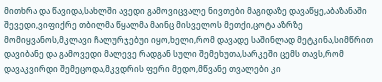მითხრა და წავიდა,სახლში ავედი გამოვიცვალე ნივთები მაგიდაზე დავაწყე,აბაზანაში შევედი,ვიფიქრე თბილმა წყალმა მაინც მისველოს მეთქი,ცოტა აზრზე მომიყვანოს,მკლავი ჩალურჯებუი იყო,ხელი,რომ დავადე საშინლად მეტკინა,სიმწრით დავიბანე და გამოვედი მალევე რადგან სული შემეხუთა,სარკეში ცემს თავს,რომ დავაკვირდი შემეცოდა,მკვდრის ფერი მედო,მწვანე თვალები კი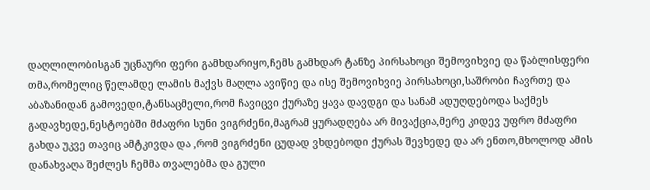დაღლილობისგან უცნაური ფერი გამხდარიყო,ჩემს გამხდარ ტანზე პირსახოცი შემოვიხვიე და წაბლისფერი თმა,რომელიც წელამდე ლამის მაქვს მაღლა ავიწიე და ისე შემოვიხვიე პირსახოცი,საშრობი ჩავრთე და აბაზანიდან გამოვედი,ტანსაცმელი,რომ ჩავიცვი ქურაზე ყავა დავდგი და სანამ ადუღდებოდა საქმეს გადავხედე,ნესტოებში მძაფრი სუნი ვიგრძენი,მაგრამ ყურადღება არ მივაქცია,მერე კიდევ უფრო მძაფრი გახდა უკვე თავიც ამტკივდა და ,რომ ვიგრძენი ცუდად ვხდებოდი ქურას შევხედე და არ ენთო,მხოლოდ ამის დანახვაღა შეძლეს ჩემმა თვალებმა და გული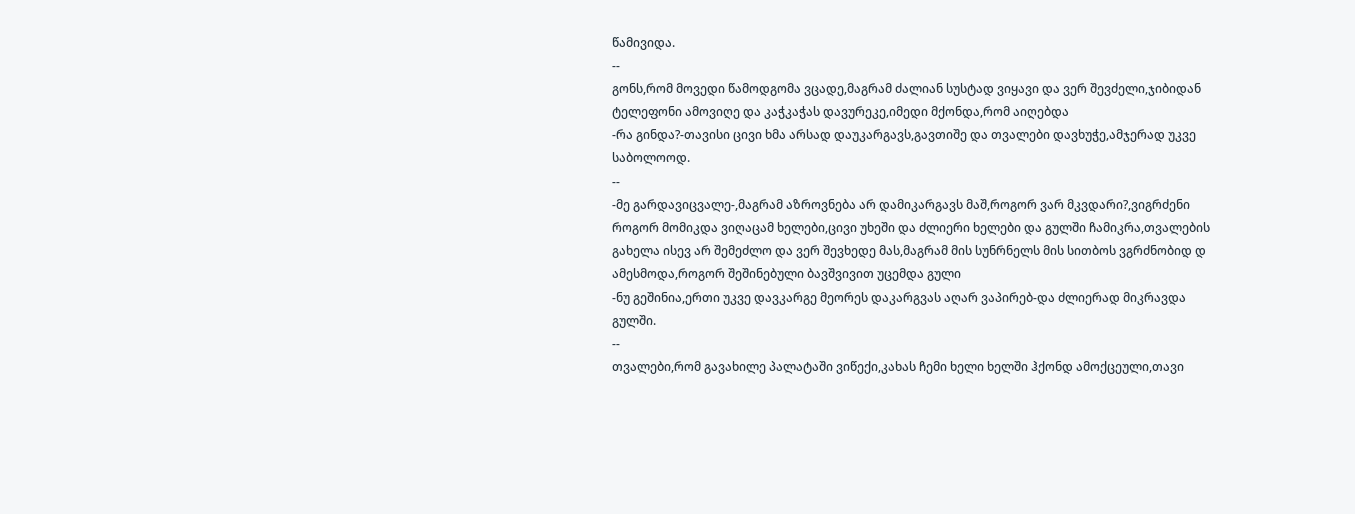წამივიდა.
--
გონს,რომ მოვედი წამოდგომა ვცადე,მაგრამ ძალიან სუსტად ვიყავი და ვერ შევძელი,ჯიბიდან ტელეფონი ამოვიღე და კაჭკაჭას დავურეკე,იმედი მქონდა,რომ აიღებდა
-რა გინდა?-თავისი ცივი ხმა არსად დაუკარგავს,გავთიშე და თვალები დავხუჭე,ამჯერად უკვე საბოლოოდ.
--
-მე გარდავიცვალე-,მაგრამ აზროვნება არ დამიკარგავს მაშ,როგორ ვარ მკვდარი?,ვიგრძენი როგორ მომიკდა ვიღაცამ ხელები,ცივი უხეში და ძლიერი ხელები და გულში ჩამიკრა,თვალების გახელა ისევ არ შემეძლო და ვერ შევხედე მას,მაგრამ მის სუნრნელს მის სითბოს ვგრძნობიდ დ ამესმოდა,როგორ შეშინებული ბავშვივით უცემდა გული
-ნუ გეშინია,ერთი უკვე დავკარგე მეორეს დაკარგვას აღარ ვაპირებ-და ძლიერად მიკრავდა გულში.
--
თვალები,რომ გავახილე პალატაში ვიწექი,კახას ჩემი ხელი ხელში ჰქონდ ამოქცეული,თავი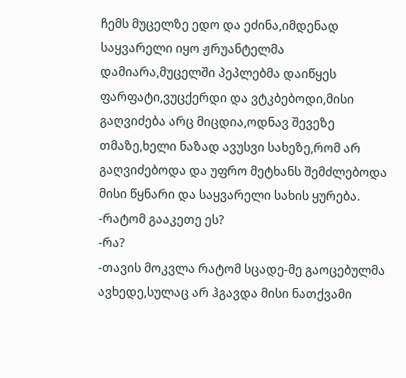ჩემს მუცელზე ედო და ეძინა,იმდენად საყვარელი იყო ჟრუანტელმა დამიარა,მუცელში პეპლებმა დაიწყეს ფარფატი,ვუცქერდი და ვტკბებოდი,მისი გაღვიძება არც მიცდია,ოდნავ შევეზე თმაზე,ხელი ნაზად ავუსვი სახეზე,რომ არ გაღვიძებოდა და უფრო მეტხანს შემძლებოდა მისი წყნარი და საყვარელი სახის ყურება.
-რატომ გააკეთე ეს?
-რა?
-თავის მოკვლა რატომ სცადე-მე გაოცებულმა ავხედე,სულაც არ ჰგავდა მისი ნათქვამი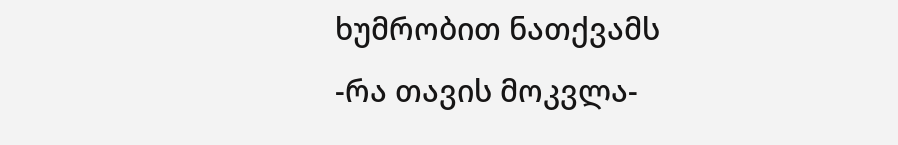ხუმრობით ნათქვამს
-რა თავის მოკვლა-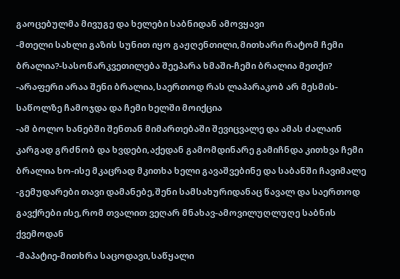გაოცებულმა მივუგე და ხელები საბნიდან ამოვყავი
-მთელი სახლი გაზის სუნით იყო გაჟღენთილი,მითხარი რატომ ჩემი ბრალია?-სასოწარკვეთილება შეეპარა ხმაში-ჩემი ბრალია მეთქი?
-არაფერი არაა შენი ბრალია,საერთოდ რას ლაპარაკობ არ მესმის-საწოლზე ჩამოჯდა და ჩემი ხელში მოიქცია
-ამ ბოლო ხანებში შენთან მიმართებაში შევიცვალე და ამას ძალაინ კარგად გრძნობ და ხვდები,აქედან გამომდინარე გამიჩნდა კითხვა ჩემი ბრალია ხო-ისე მკაცრად მკითხა ხელი გავაშვებინე და საბანში ჩავიმალე
-გემუდარები თავი დამანებე,შენი სამსახურიდანაც წავალ და საერთოდ გავქრები ისე,რომ თვალით ვეღარ მნახავ-ამოვილუღლუღე საბნის ქვემოდან
-მაპატიე-მითხრა საცოდავი,საწყალი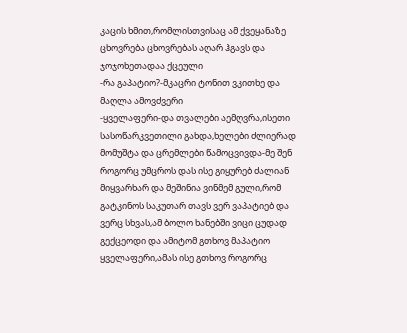კაცის ხმით,რომლისთვისაც ამ ქვეყანაზე ცხოვრება ცხოვრებას აღარ ჰგავს და ჯოჯოხეთადაა ქცეული
-რა გაპატიო?-მკაცრი ტონით ვკითხე და მაღლა ამოვძვერი
-ყველაფერი-და თვალები აემღვრა,ისეთი სასოწარკვეთილი გახდა,ხელები ძლიერად მომუშტა და ცრემლები წამოცვივდა-მე შენ როგორც უმცროს დას ისე გიყურებ ძალიან მიყვარხარ და მეშინია ვინმემ გული,რომ გატკინოს საკუთარ თავს ვერ ვაპატიებ და ვერც სხვას,ამ ბოლო ხანებში ვიცი ცუდად გექცეოდი და ამიტომ გთხოვ მაპატიო ყველაფერი,ამას ისე გთხოვ როგორც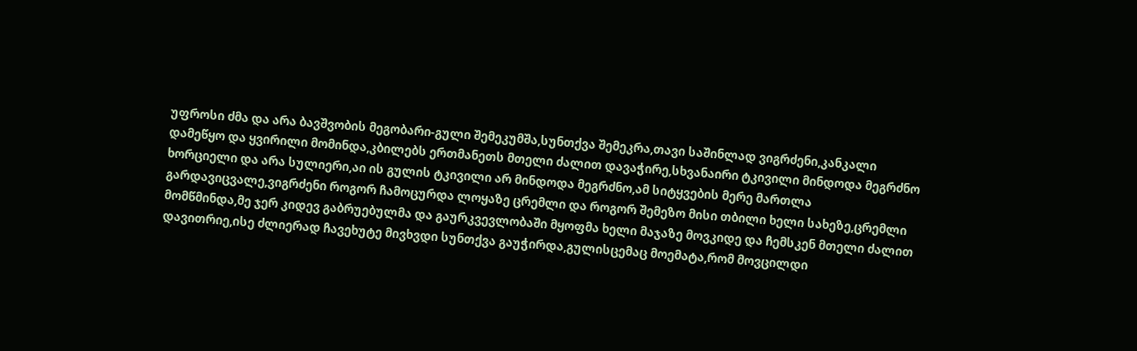უფროსი ძმა და არა ბავშვობის მეგობარი-გული შემეკუმშა,სუნთქვა შემეკრა,თავი საშინლად ვიგრძენი,კანკალი დამეწყო და ყვირილი მომინდა,კბილებს ერთმანეთს მთელი ძალით დავაჭირე,სხვანაირი ტკივილი მინდოდა მეგრძნო ხორციელი და არა სულიერი,აი ის გულის ტკივილი არ მინდოდა მეგრძნო,ამ სიტყვების მერე მართლა გარდავიცვალე,ვიგრძენი როგორ ჩამოცურდა ლოყაზე ცრემლი და როგორ შემეზო მისი თბილი ხელი სახეზე,ცრემლი მომწმინდა,მე ჯერ კიდევ გაბრუებულმა და გაურკვევლობაში მყოფმა ხელი მაჯაზე მოვკიდე და ჩემსკენ მთელი ძალით დავითრიე,ისე ძლიერად ჩავეხუტე მივხვდი სუნთქვა გაუჭირდა,გულისცემაც მოემატა,რომ მოვცილდი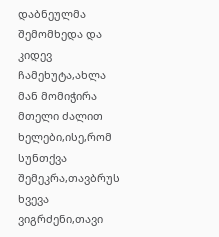დაბნეულმა შემომხედა და კიდევ ჩამეხუტა,ახლა მან მომიჭირა მთელი ძალით ხელები,ისე,რომ სუნთქვა შემეკრა,თავბრუს ხვევა ვიგრძენი,თავი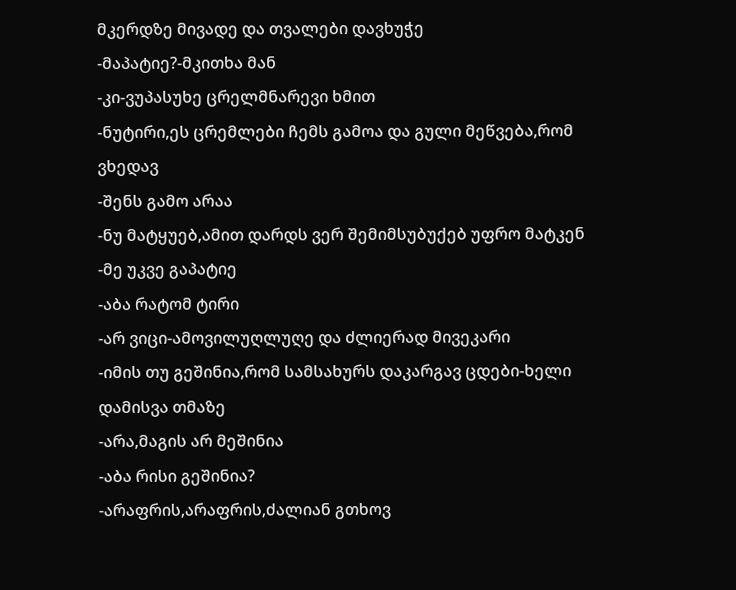მკერდზე მივადე და თვალები დავხუჭე
-მაპატიე?-მკითხა მან
-კი-ვუპასუხე ცრელმნარევი ხმით
-ნუტირი,ეს ცრემლები ჩემს გამოა და გული მეწვება,რომ ვხედავ
-შენს გამო არაა
-ნუ მატყუებ,ამით დარდს ვერ შემიმსუბუქებ უფრო მატკენ
-მე უკვე გაპატიე
-აბა რატომ ტირი
-არ ვიცი-ამოვილუღლუღე და ძლიერად მივეკარი
-იმის თუ გეშინია,რომ სამსახურს დაკარგავ ცდები-ხელი დამისვა თმაზე
-არა,მაგის არ მეშინია
-აბა რისი გეშინია?
-არაფრის,არაფრის,ძალიან გთხოვ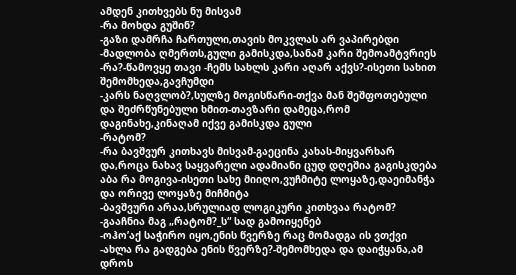ამდენ კითხვებს ნუ მისვამ
-რა მოხდა გუშინ?
-გაზი დამრჩა ჩართული,თავის მოკვლას არ ვაპირებდი
-მადლობა ღმერთს,გული გამისკდა,სანამ კარი შემოამტვრიეს
-რა?-წამოვყე თავი -ჩემს სახლს კარი აღარ აქვს?-ისეთი სახით შემომხედა,გავჩუმდი
-კარს ნაღვლობ?,სულზე მოგისწარი-თქვა მან შეშფოთებული და შეძრწუნებული ხმით-თავზარი დამეცა,რომ დაგინახე,კინაღამ იქვე გამისკდა გული
-რატომ?
-რა ბავშვურ კითხავს მისვამ-გაეცინა კახას-მიყვარხარ და,როცა ნახავ საყვარელი ადამიანი ცუდ დღეშია გაგისკდება აბა რა მოგივა-ისეთი სახე მიიღო,ვუჩმიტე ლოყაზე,დაეიმანჭა და ორივე ლოყაზე მიჩმიტა
-ბავშვური არაა,სრულიად ლოგიკური კითხვაა რატომ?
-გააჩნია მაგ „რატომ?_ს“ სად გამოიყენებ
-ოჰო’აქ საჭირო იყო,ენის წვერზე რაც მომადგა ის ვთქვი
-ახლა რა გადგება ენის წვერზე?-შემომხედა და დაიჭყანა,ამ დროს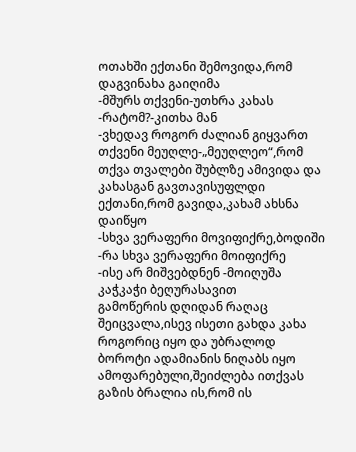ოთახში ექთანი შემოვიდა,რომ დაგვინახა გაიღიმა
-მშურს თქვენი-უთხრა კახას
-რატომ?-კითხა მან
-ვხედავ როგორ ძალიან გიყვართ თქვენი მეუღლე-„მეუღლეო“,რომ თქვა თვალები შუბლზე ამივიდა და კახასგან გავთავისუფლდი
ექთანი,რომ გავიდა,კახამ ახსნა დაიწყო
-სხვა ვერაფერი მოვიფიქრე,ბოდიში
-რა სხვა ვერაფერი მოიფიქრე
-ისე არ მიშვებდნენ -მოიღუშა კაჭკაჭი ბეღურასავით
გამოწერის დღიდან რაღაც შეიცვალა,ისევ ისეთი გახდა კახა როგორიც იყო და უბრალოდ ბოროტი ადამიანის ნიღაბს იყო ამოფარებული,შეიძლება ითქვას გაზის ბრალია ის,რომ ის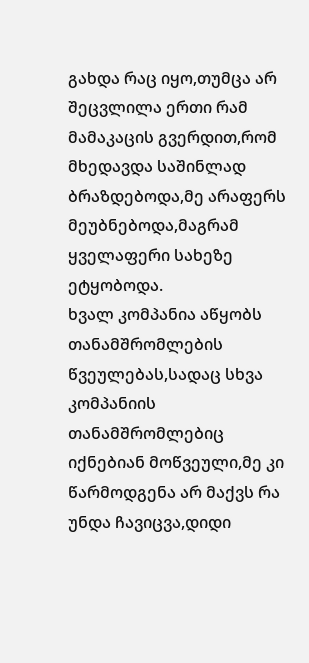გახდა რაც იყო,თუმცა არ შეცვლილა ერთი რამ მამაკაცის გვერდით,რომ მხედავდა საშინლად ბრაზდებოდა,მე არაფერს მეუბნებოდა,მაგრამ ყველაფერი სახეზე ეტყობოდა.
ხვალ კომპანია აწყობს თანამშრომლების წვეულებას,სადაც სხვა კომპანიის თანამშრომლებიც იქნებიან მოწვეული,მე კი წარმოდგენა არ მაქვს რა უნდა ჩავიცვა,დიდი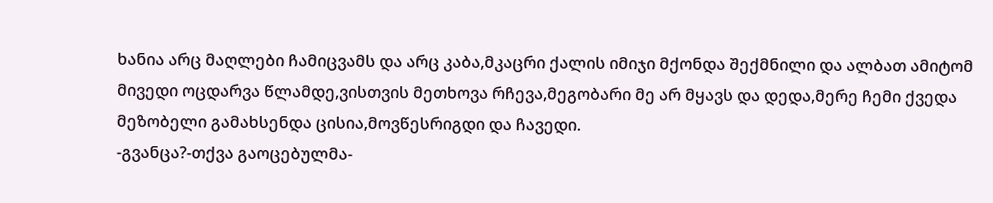ხანია არც მაღლები ჩამიცვამს და არც კაბა,მკაცრი ქალის იმიჯი მქონდა შექმნილი და ალბათ ამიტომ მივედი ოცდარვა წლამდე,ვისთვის მეთხოვა რჩევა,მეგობარი მე არ მყავს და დედა,მერე ჩემი ქვედა მეზობელი გამახსენდა ცისია,მოვწესრიგდი და ჩავედი.
-გვანცა?-თქვა გაოცებულმა-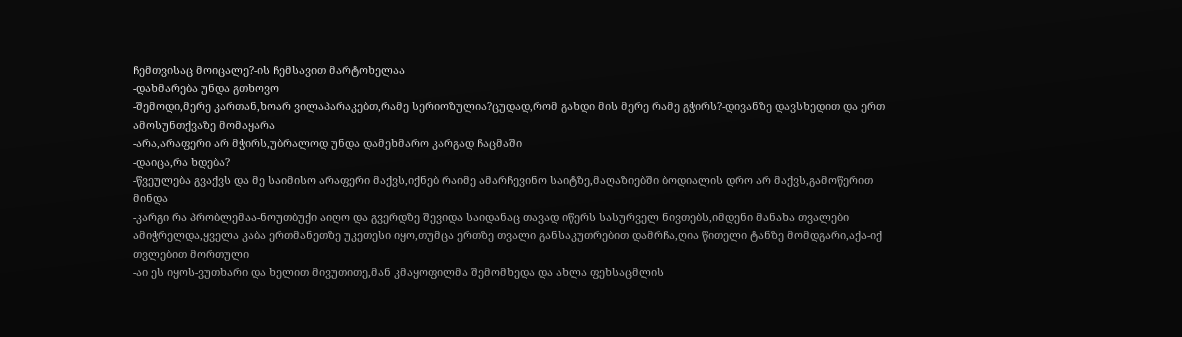ჩემთვისაც მოიცალე?-ის ჩემსავით მარტოხელაა
-დახმარება უნდა გთხოვო
-შემოდი,მერე კართან,ხოარ ვილაპარაკებთ,რამე სერიოზულია?ცუდად,რომ გახდი მის მერე რამე გჭირს?-დივანზე დავსხედით და ერთ ამოსუნთქვაზე მომაყარა
-არა,არაფერი არ მჭირს,უბრალოდ უნდა დამეხმარო კარგად ჩაცმაში
-დაიცა,რა ხდება?
-წვეულება გვაქვს და მე საიმისო არაფერი მაქვს,იქნებ რაიმე ამარჩევინო საიტზე,მაღაზიებში ბოდიალის დრო არ მაქვს,გამოწერით მინდა
-კარგი რა პრობლემაა-ნოუთბუქი აიღო და გვერდზე შევიდა საიდანაც თავად იწერს სასურველ ნივთებს,იმდენი მანახა თვალები ამიჭრელდა,ყველა კაბა ერთმანეთზე უკეთესი იყო,თუმცა ერთზე თვალი განსაკუთრებით დამრჩა,ღია წითელი ტანზე მომდგარი,აქა-იქ თვლებით მორთული
-აი ეს იყოს-ვუთხარი და ხელით მივუთითე,მან კმაყოფილმა შემომხედა და ახლა ფეხსაცმლის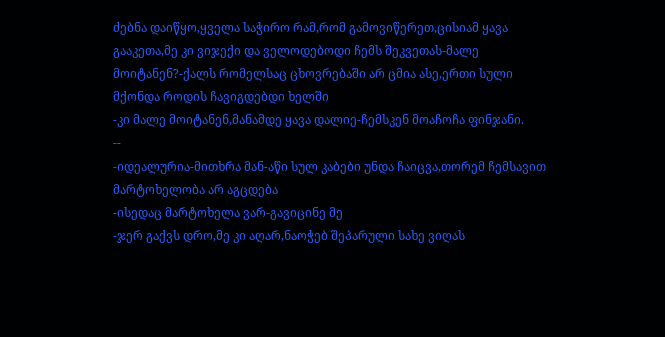ძებნა დაიწყო,ყველა საჭირო რამ,რომ გამოვიწერეთ,ცისიამ ყავა გააკეთა,მე კი ვიჯექი და ველოდებოდი ჩემს შეკვეთას-მალე მოიტანენ?-ქალს რომელსაც ცხოვრებაში არ ცმია ასე,ერთი სული მქონდა როდის ჩავიგდებდი ხელში
-კი მალე მოიტანენ,მანამდე ყავა დალიე-ჩემსკენ მოაჩოჩა ფინჯანი.
--
-იდეალურია-მითხრა მან-აწი სულ კაბები უნდა ჩაიცვა,თორემ ჩემსავით მარტოხელობა არ აგცდება
-ისედაც მარტოხელა ვარ-გავიცინე მე
-ჯერ გაქვს დრო,მე კი აღარ,ნაოჭებ შეპარული სახე ვიღას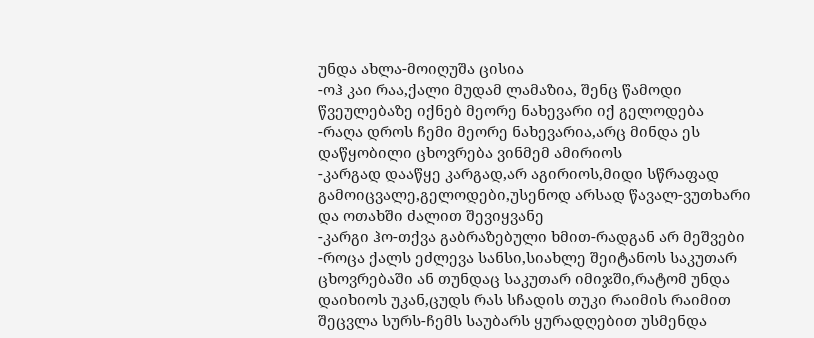უნდა ახლა-მოიღუშა ცისია
-ოჰ კაი რაა,ქალი მუდამ ლამაზია, შენც წამოდი წვეულებაზე იქნებ მეორე ნახევარი იქ გელოდება
-რაღა დროს ჩემი მეორე ნახევარია,არც მინდა ეს დაწყობილი ცხოვრება ვინმემ ამირიოს
-კარგად დააწყე კარგად,არ აგირიოს,მიდი სწრაფად გამოიცვალე,გელოდები,უსენოდ არსად წავალ-ვუთხარი და ოთახში ძალით შევიყვანე
-კარგი ჰო-თქვა გაბრაზებული ხმით-რადგან არ მეშვები
-როცა ქალს ეძლევა სანსი,სიახლე შეიტანოს საკუთარ ცხოვრებაში ან თუნდაც საკუთარ იმიჯში,რატომ უნდა დაიხიოს უკან,ცუდს რას სჩადის თუკი რაიმის რაიმით შეცვლა სურს-ჩემს საუბარს ყურადღებით უსმენდა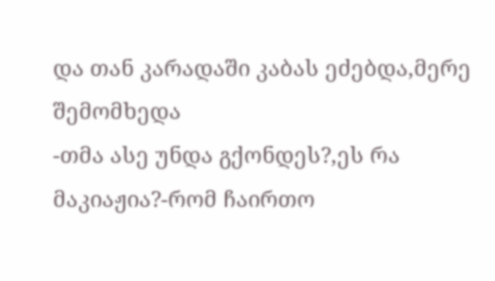და თან კარადაში კაბას ეძებდა,მერე შემომხედა
-თმა ასე უნდა გქონდეს?,ეს რა მაკიაჟია?-რომ ჩაირთო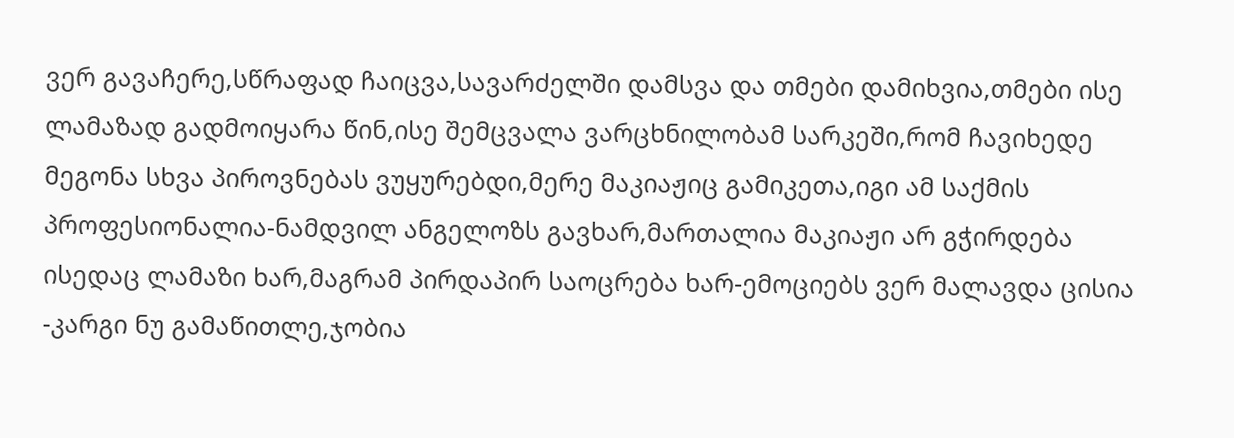ვერ გავაჩერე,სწრაფად ჩაიცვა,სავარძელში დამსვა და თმები დამიხვია,თმები ისე ლამაზად გადმოიყარა წინ,ისე შემცვალა ვარცხნილობამ სარკეში,რომ ჩავიხედე მეგონა სხვა პიროვნებას ვუყურებდი,მერე მაკიაჟიც გამიკეთა,იგი ამ საქმის პროფესიონალია-ნამდვილ ანგელოზს გავხარ,მართალია მაკიაჟი არ გჭირდება ისედაც ლამაზი ხარ,მაგრამ პირდაპირ საოცრება ხარ-ემოციებს ვერ მალავდა ცისია
-კარგი ნუ გამაწითლე,ჯობია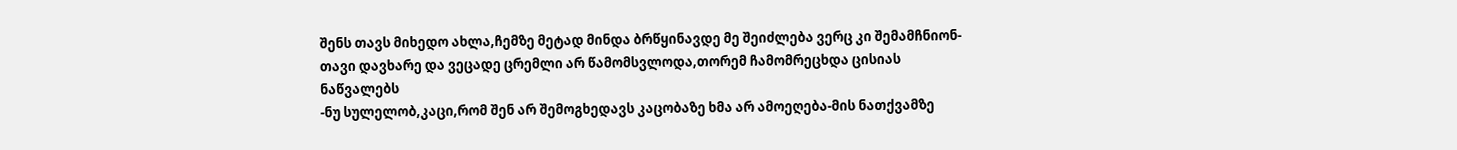შენს თავს მიხედო ახლა,ჩემზე მეტად მინდა ბრწყინავდე მე შეიძლება ვერც კი შემამჩნიონ-თავი დავხარე და ვეცადე ცრემლი არ წამომსვლოდა,თორემ ჩამომრეცხდა ცისიას ნაწვალებს
-ნუ სულელობ,კაცი,რომ შენ არ შემოგხედავს კაცობაზე ხმა არ ამოეღება-მის ნათქვამზე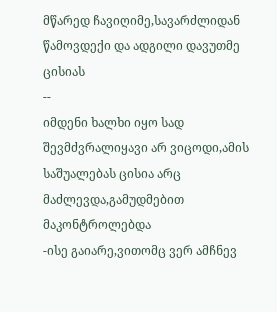მწარედ ჩავიღიმე,სავარძლიდან წამოვდექი და ადგილი დავუთმე ცისიას
--
იმდენი ხალხი იყო სად შევმძვრალიყავი არ ვიცოდი,ამის საშუალებას ცისია არც მაძლევდა,გამუდმებით მაკონტროლებდა
-ისე გაიარე,ვითომც ვერ ამჩნევ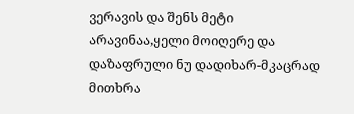ვერავის და შენს მეტი არავინაა,ყელი მოიღერე და დაზაფრული ნუ დადიხარ-მკაცრად მითხრა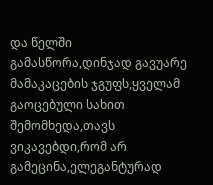და წელში გამასწორა,დინჯად გავუარე მამაკაცების ჯგუფს,ყველამ გაოცებული სახით შემომხედა,თავს ვიკავებდი,რომ არ გამეცინა,ელეგანტურად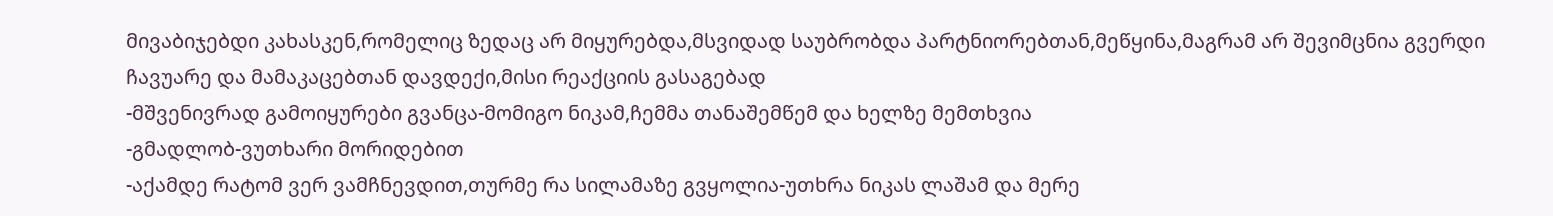მივაბიჯებდი კახასკენ,რომელიც ზედაც არ მიყურებდა,მსვიდად საუბრობდა პარტნიორებთან,მეწყინა,მაგრამ არ შევიმცნია გვერდი ჩავუარე და მამაკაცებთან დავდექი,მისი რეაქციის გასაგებად
-მშვენივრად გამოიყურები გვანცა-მომიგო ნიკამ,ჩემმა თანაშემწემ და ხელზე მემთხვია
-გმადლობ-ვუთხარი მორიდებით
-აქამდე რატომ ვერ ვამჩნევდით,თურმე რა სილამაზე გვყოლია-უთხრა ნიკას ლაშამ და მერე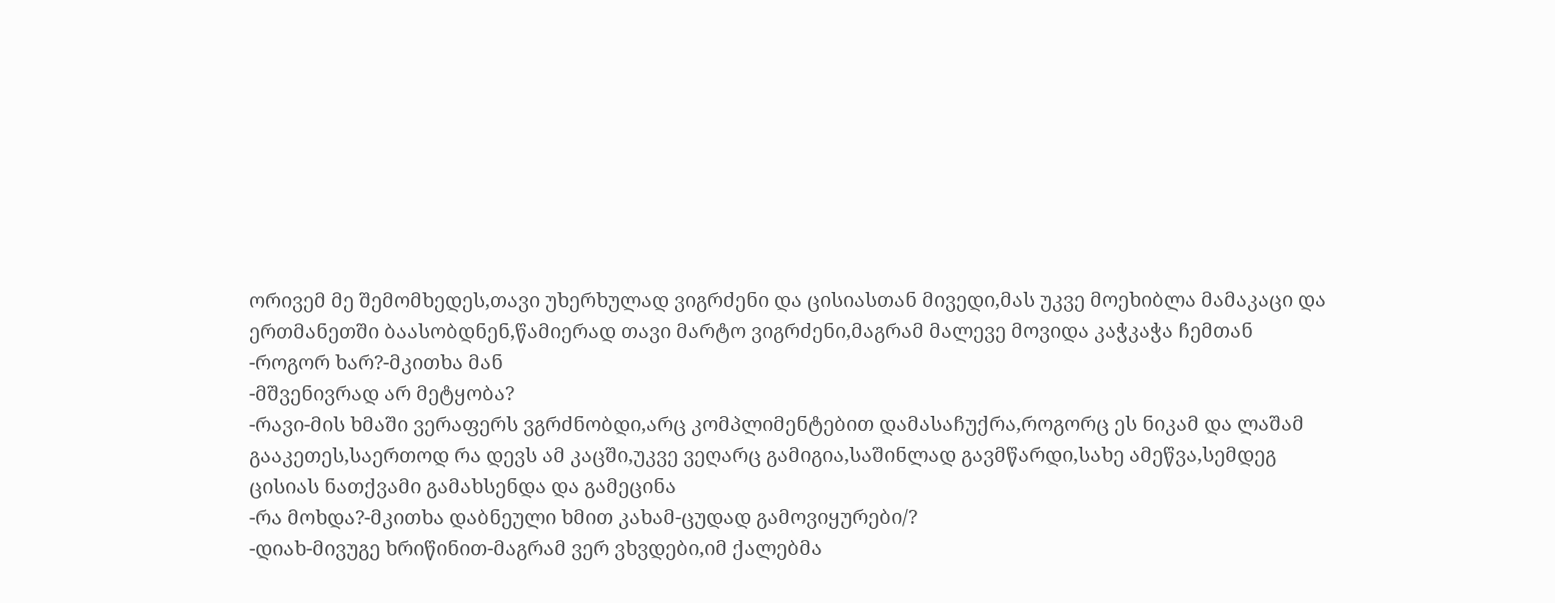ორივემ მე შემომხედეს,თავი უხერხულად ვიგრძენი და ცისიასთან მივედი,მას უკვე მოეხიბლა მამაკაცი და ერთმანეთში ბაასობდნენ,წამიერად თავი მარტო ვიგრძენი,მაგრამ მალევე მოვიდა კაჭკაჭა ჩემთან
-როგორ ხარ?-მკითხა მან
-მშვენივრად არ მეტყობა?
-რავი-მის ხმაში ვერაფერს ვგრძნობდი,არც კომპლიმენტებით დამასაჩუქრა,როგორც ეს ნიკამ და ლაშამ გააკეთეს,საერთოდ რა დევს ამ კაცში,უკვე ვეღარც გამიგია,საშინლად გავმწარდი,სახე ამეწვა,სემდეგ ცისიას ნათქვამი გამახსენდა და გამეცინა
-რა მოხდა?-მკითხა დაბნეული ხმით კახამ-ცუდად გამოვიყურები/?
-დიახ-მივუგე ხრიწინით-მაგრამ ვერ ვხვდები,იმ ქალებმა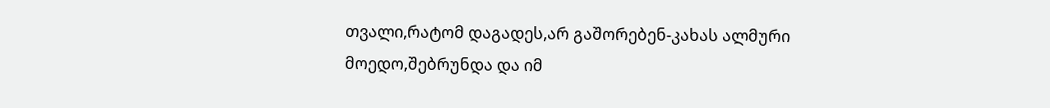თვალი,რატომ დაგადეს,არ გაშორებენ-კახას ალმური მოედო,შებრუნდა და იმ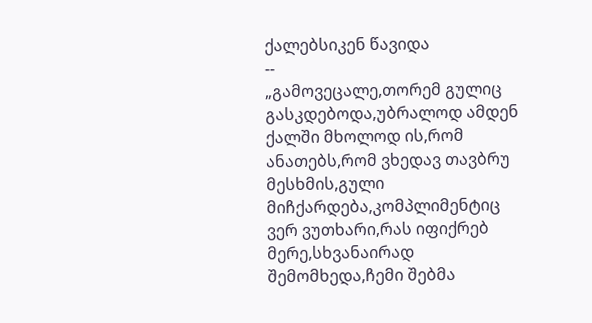ქალებსიკენ წავიდა
--
„გამოვეცალე,თორემ გულიც გასკდებოდა,უბრალოდ ამდენ ქალში მხოლოდ ის,რომ ანათებს,რომ ვხედავ თავბრუ მესხმის,გული მიჩქარდება,კომპლიმენტიც ვერ ვუთხარი,რას იფიქრებ მერე,სხვანაირად შემომხედა,ჩემი შებმა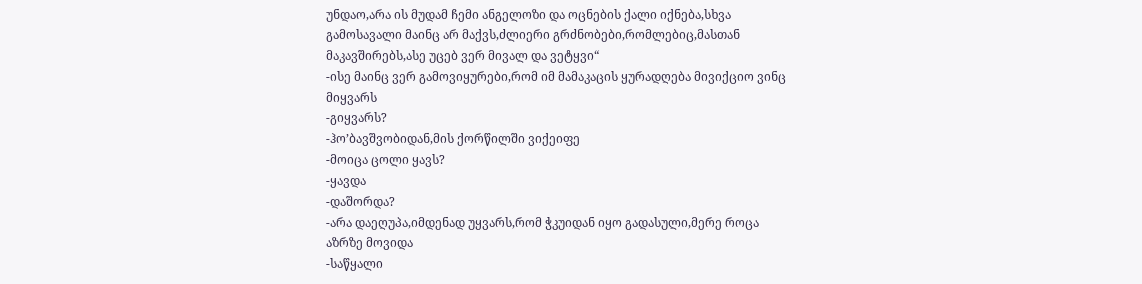უნდაო,არა ის მუდამ ჩემი ანგელოზი და ოცნების ქალი იქნება,სხვა გამოსავალი მაინც არ მაქვს,ძლიერი გრძნობები,რომლებიც,მასთან მაკავშირებს,ასე უცებ ვერ მივალ და ვეტყვი“
-ისე მაინც ვერ გამოვიყურები,რომ იმ მამაკაცის ყურადღება მივიქციო ვინც მიყვარს
-გიყვარს?
-ჰო’ბავშვობიდან,მის ქორწილში ვიქეიფე
-მოიცა ცოლი ყავს?
-ყავდა
-დაშორდა?
-არა დაეღუპა,იმდენად უყვარს,რომ ჭკუიდან იყო გადასული,მერე როცა აზრზე მოვიდა
-საწყალი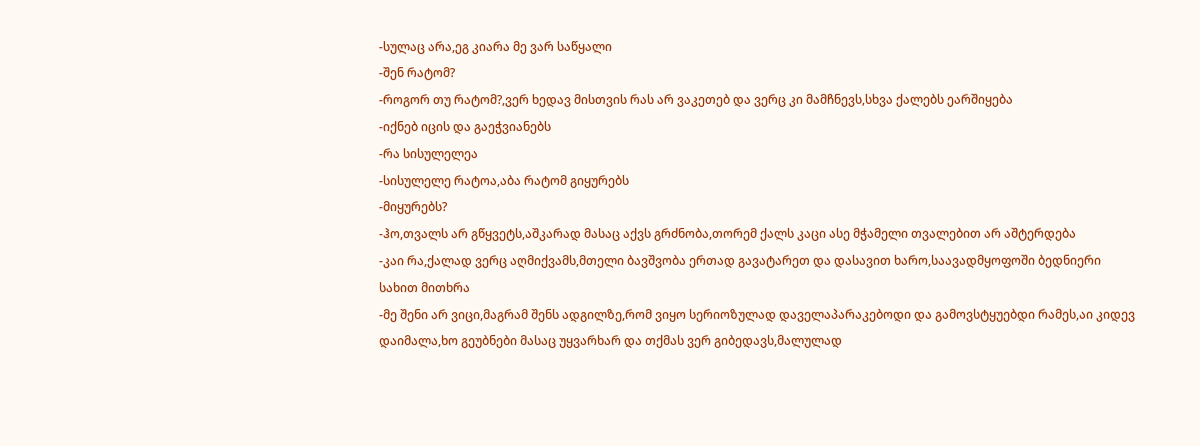-სულაც არა,ეგ კიარა მე ვარ საწყალი
-შენ რატომ?
-როგორ თუ რატომ?,ვერ ხედავ მისთვის რას არ ვაკეთებ და ვერც კი მამჩნევს,სხვა ქალებს ეარშიყება
-იქნებ იცის და გაეჭვიანებს
-რა სისულელეა
-სისულელე რატოა,აბა რატომ გიყურებს
-მიყურებს?
-ჰო,თვალს არ გწყვეტს,აშკარად მასაც აქვს გრძნობა,თორემ ქალს კაცი ასე მჭამელი თვალებით არ აშტერდება
-კაი რა,ქალად ვერც აღმიქვამს,მთელი ბავშვობა ერთად გავატარეთ და დასავით ხარო,საავადმყოფოში ბედნიერი სახით მითხრა
-მე შენი არ ვიცი,მაგრამ შენს ადგილზე,რომ ვიყო სერიოზულად დაველაპარაკებოდი და გამოვსტყუებდი რამეს,აი კიდევ დაიმალა,ხო გეუბნები მასაც უყვარხარ და თქმას ვერ გიბედავს,მალულად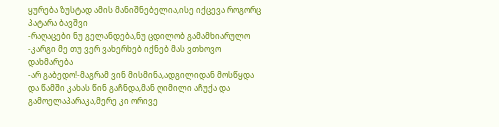ყურება ზუსტად ამის მანიშნებელია,ისე იქცევა როგორც პატარა ბავშვი
-რაღაცები ნუ გელანდება,ნუ ცდილობ გამამხიარულო
-კარგი მე თუ ვერ ვახერხებ იქნებ მას ვთხოვო დახმარება
-არ გაბედო!-მაგრამ ვინ მისმინა,ადგილიდან მოსწყდა და წამში კახას წინ გაჩნდა,მან ღიმილი აჩუქა და გამოელაპარაკა,მერე კი ორივე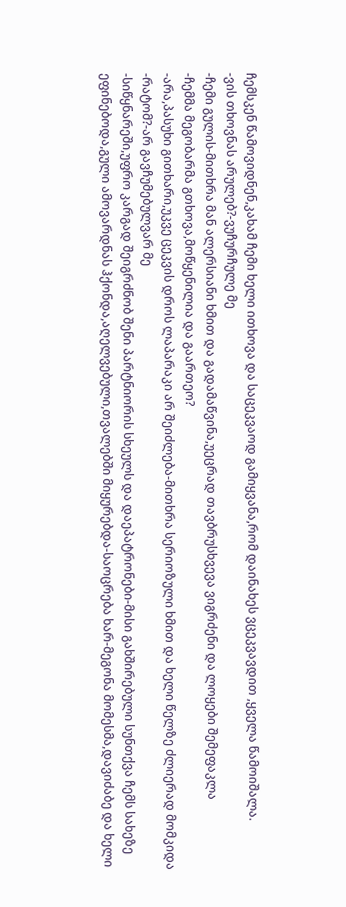ჩემსკენ წამოვიდნენ,კახამ ჩემი ხელი ითხოვა და საცეკვაოდ გამიყვანა,რომ დაინახეს ვცეკვავდით ,ყველა წამოიშალა.
-ვის თხოვნას არულებ?-ვუჩურჩულე მე
-ჩემი გულის-მითხრა მან ალერსიანი ხმით და გადამაწვინა,უეცრად თავბრუსხვევა ვიგრძენი და ლოყები შემეფაკლა
-ჩემმა მეგობარმა გთხოვა,მოწყენილია და გაართეო?
-არა,პასუხი გითხარი,უკვე ცეკვის დროს ლაპარაკი არ შეიძლება-მითხრა სერიოზული ხმით და ხელი წელზე ძლიერად მომკიდა
-რატომ?-არ გავჩუმებულვარ მე
-სიწყნარეში,უფრო კარგად შეიგრძნობ შენი პარტნიორის სხეულს და დაეპატრონები-მისი გახშირებული სუნთქვა ჩემს სახეზე ეფინებოდა,გული ამოვარდნას ჰქონდა,აღელვებული,თვალებში მიყურებდა-საოცრება ხარ-მეგონა მომესმა,დავიძაბე და ხელი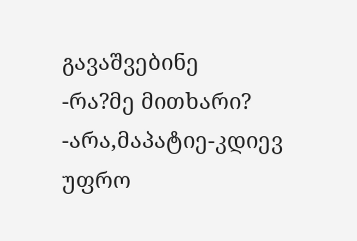გავაშვებინე
-რა?მე მითხარი?
-არა,მაპატიე-კდიევ უფრო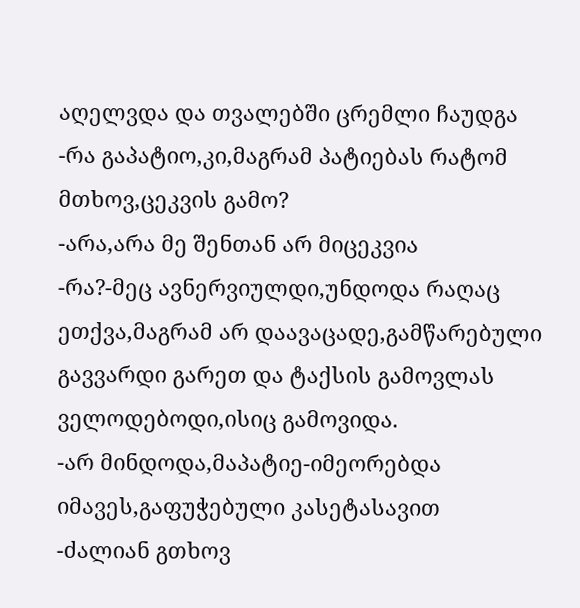აღელვდა და თვალებში ცრემლი ჩაუდგა
-რა გაპატიო,კი,მაგრამ პატიებას რატომ მთხოვ,ცეკვის გამო?
-არა,არა მე შენთან არ მიცეკვია
-რა?-მეც ავნერვიულდი,უნდოდა რაღაც ეთქვა,მაგრამ არ დაავაცადე,გამწარებული გავვარდი გარეთ და ტაქსის გამოვლას ველოდებოდი,ისიც გამოვიდა.
-არ მინდოდა,მაპატიე-იმეორებდა იმავეს,გაფუჭებული კასეტასავით
-ძალიან გთხოვ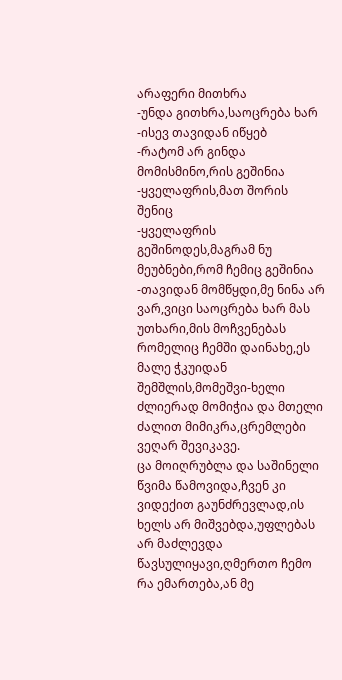არაფერი მითხრა
-უნდა გითხრა,საოცრება ხარ
-ისევ თავიდან იწყებ
-რატომ არ გინდა მომისმინო,რის გეშინია
-ყველაფრის,მათ შორის შენიც
-ყველაფრის გეშინოდეს,მაგრამ ნუ მეუბნები,რომ ჩემიც გეშინია
-თავიდან მომწყდი,მე ნინა არ ვარ,ვიცი საოცრება ხარ მას უთხარი,მის მოჩვენებას რომელიც ჩემში დაინახე,ეს მალე ჭკუიდან შემშლის,მომეშვი-ხელი ძლიერად მომიჭია და მთელი ძალით მიმიკრა,ცრემლები ვეღარ შევიკავე.
ცა მოიღრუბლა და საშინელი წვიმა წამოვიდა,ჩვენ კი ვიდექით გაუნძრევლად,ის ხელს არ მიშვებდა,უფლებას არ მაძლევდა წავსულიყავი,ღმერთო ჩემო რა ემართება,ან მე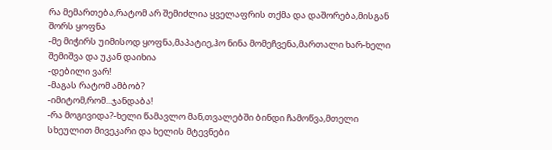რა მემართება,რატომ არ შემიძლია ყველაფრის თქმა და დაშორება,მისგან შორს ყოფნა
-მე მიჭირს უიმისოდ ყოფნა,მაპატიე,ჰო ნინა მომეჩვენა,მართალი ხარ-ხელი შემიშვა და უკან დაიხია
-დებილი ვარ!
-მაგას რატომ ამბობ?
-იმიტომ,რომ...ჯანდაბა!
-რა მოგივიდა?-ხელი წამავლო მან,თვალებში ბინდი ჩამოწვა,მთელი სხეულით მივეკარი და ხელის მტევნები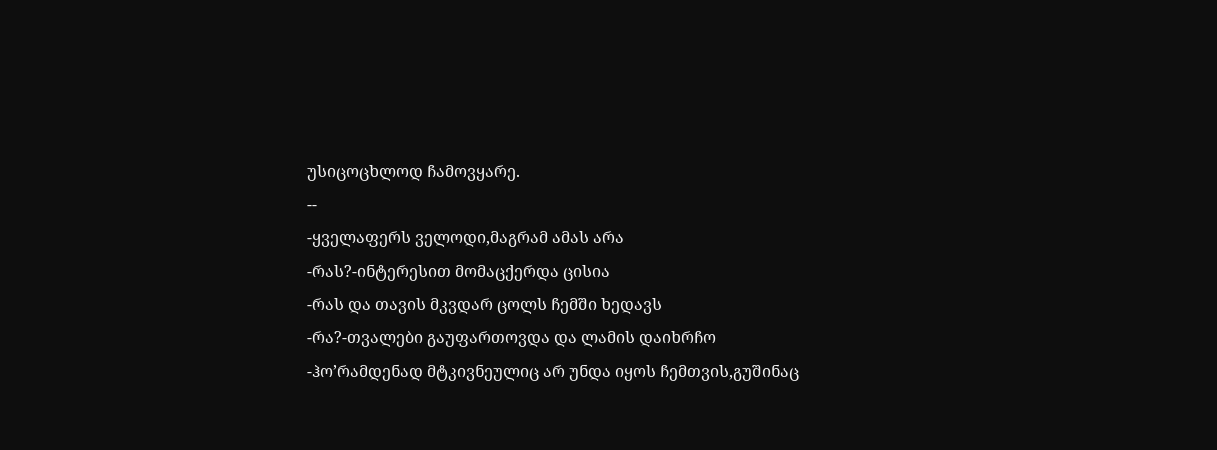უსიცოცხლოდ ჩამოვყარე.
--
-ყველაფერს ველოდი,მაგრამ ამას არა
-რას?-ინტერესით მომაცქერდა ცისია
-რას და თავის მკვდარ ცოლს ჩემში ხედავს
-რა?-თვალები გაუფართოვდა და ლამის დაიხრჩო
-ჰო’რამდენად მტკივნეულიც არ უნდა იყოს ჩემთვის,გუშინაც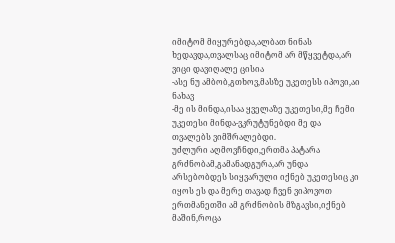იმიტომ მიყურებდა,ალბათ ნინას ხედავდა,თვალსაც იმიტომ არ მწყვეტდა,არ ვიცი დავიღალე ცისია
-ასე ნუ ამბობ,გთხოვ,მასზე უკეთესს იპოვი,აი ნახავ
-მე ის მინდა,ისაა ყველაზე უკეთესი,მე ჩემი უკეთესი მინდა-ვკრუტუნებდი მე და თვალებს ვიმშრალებდი.
უძლური აღმოვჩნდი,ერთმა პატარა გრძნობამ,გამანადგურა,არ უნდა არსებობდეს სიყვარული იქნებ უკეთესიც კი იყოს ეს და მერე თავად ჩვენ ვიპოვოთ ერთმანეთში ამ გრძნობის მზგავსი,იქნებ მაშინ,როცა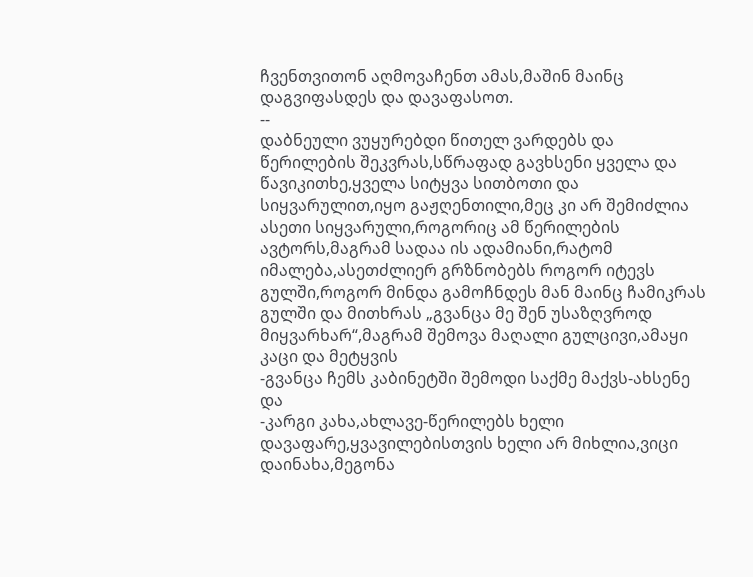ჩვენთვითონ აღმოვაჩენთ ამას,მაშინ მაინც დაგვიფასდეს და დავაფასოთ.
--
დაბნეული ვუყურებდი წითელ ვარდებს და წერილების შეკვრას,სწრაფად გავხსენი ყველა და წავიკითხე,ყველა სიტყვა სითბოთი და სიყვარულით,იყო გაჟღენთილი,მეც კი არ შემიძლია ასეთი სიყვარული,როგორიც ამ წერილების ავტორს,მაგრამ სადაა ის ადამიანი,რატომ იმალება,ასეთძლიერ გრზნობებს როგორ იტევს გულში,როგორ მინდა გამოჩნდეს მან მაინც ჩამიკრას გულში და მითხრას „გვანცა მე შენ უსაზღვროდ მიყვარხარ“,მაგრამ შემოვა მაღალი გულცივი,ამაყი კაცი და მეტყვის
-გვანცა ჩემს კაბინეტში შემოდი საქმე მაქვს-ახსენე და
-კარგი კახა,ახლავე-წერილებს ხელი დავაფარე,ყვავილებისთვის ხელი არ მიხლია,ვიცი დაინახა,მეგონა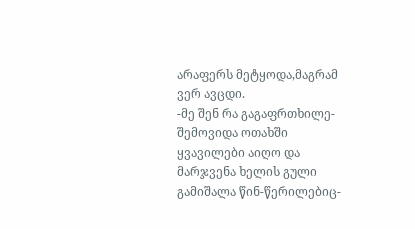არაფერს მეტყოდა,მაგრამ ვერ ავცდი.
-მე შენ რა გაგაფრთხილე-შემოვიდა ოთახში ყვავილები აიღო და მარჯვენა ხელის გული გამიშალა წინ-წერილებიც-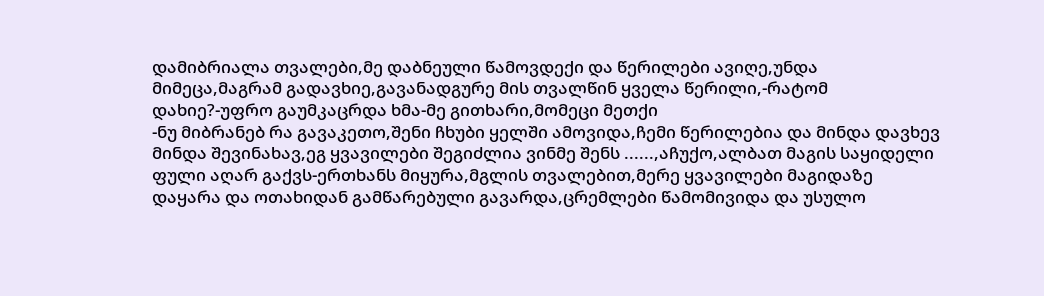დამიბრიალა თვალები,მე დაბნეული წამოვდექი და წერილები ავიღე,უნდა მიმეცა,მაგრამ გადავხიე,გავანადგურე მის თვალწინ ყველა წერილი,-რატომ დახიე?-უფრო გაუმკაცრდა ხმა-მე გითხარი,მომეცი მეთქი
-ნუ მიბრანებ რა გავაკეთო,შენი ჩხუბი ყელში ამოვიდა,ჩემი წერილებია და მინდა დავხევ მინდა შევინახავ,ეგ ყვავილები შეგიძლია ვინმე შენს ......,აჩუქო,ალბათ მაგის საყიდელი ფული აღარ გაქვს-ერთხანს მიყურა,მგლის თვალებით,მერე ყვავილები მაგიდაზე დაყარა და ოთახიდან გამწარებული გავარდა,ცრემლები წამომივიდა და უსულო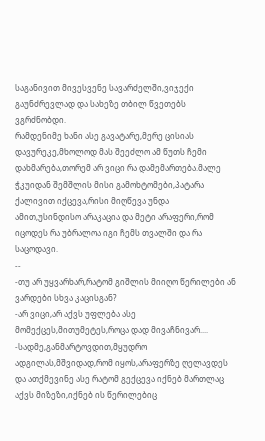საგანივით მივესვენე სავარძელში,ვიჯექი გაუნძრევლად და სახეზე თბილ წვეთებს ვგრძნობდი.
რამდენიმე ხანი ასე გავატარე,მერე ცისიას დავურეკე,მხოლოდ მას შეეძლო ამ წუთს ჩემი დახმარება,თორემ არ ვიცი რა დამემართება.მალე ჭკუიდან შემშლის მისი გამოხტომები,პატარა ქალივით იქცევა,რისი მიღწევა უნდა ამით,უსინდისო არაკაცია და მეტი არაფერი,რომ იცოდეს რა უბრალოა იგი ჩემს თვალში და რა საცოდავი.
--
-თუ არ უყვარხარ,რატომ გიშლის მიიღო წერილები ან ვარდები სხვა კაცისგან?
-არ ვიცი,არ აქვს უფლება ასე მომექცეს,მითუმეტეს,როცა დად მივაჩნივარ....
-სადმე,განმარტოვდით,მყუდრო ადგილას,მშვიდად,რომ იყოს,არაფერზე ღელავდეს და ათქმევინე ასე რატომ გექცევა იქნებ მართლაც აქვს მიზეზი,იქნებ ის წერილებიც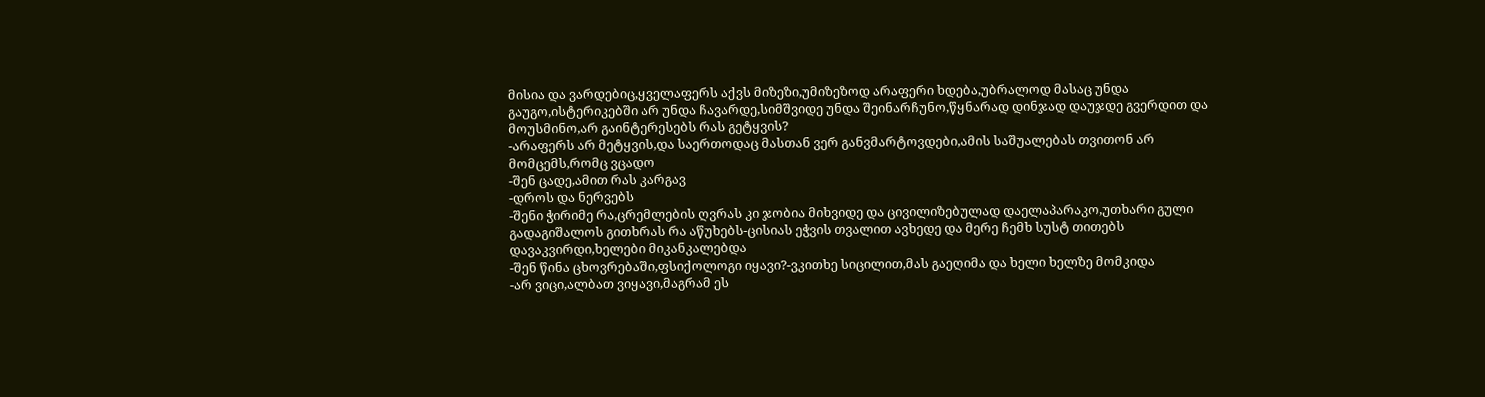მისია და ვარდებიც,ყველაფერს აქვს მიზეზი,უმიზეზოდ არაფერი ხდება,უბრალოდ მასაც უნდა გაუგო,ისტერიკებში არ უნდა ჩავარდე,სიმშვიდე უნდა შეინარჩუნო,წყნარად დინჯად დაუჯდე გვერდით და მოუსმინო,არ გაინტერესებს რას გეტყვის?
-არაფერს არ მეტყვის,და საერთოდაც მასთან ვერ განვმარტოვდები,ამის საშუალებას თვითონ არ მომცემს,რომც ვცადო
-შენ ცადე,ამით რას კარგავ
-დროს და ნერვებს
-შენი ჭირიმე რა,ცრემლების ღვრას კი ჯობია მიხვიდე და ცივილიზებულად დაელაპარაკო,უთხარი გული გადაგიშალოს გითხრას რა აწუხებს-ცისიას ეჭვის თვალით ავხედე და მერე ჩემხ სუსტ თითებს დავაკვირდი,ხელები მიკანკალებდა
-შენ წინა ცხოვრებაში,ფსიქოლოგი იყავი?-ვკითხე სიცილით,მას გაეღიმა და ხელი ხელზე მომკიდა
-არ ვიცი,ალბათ ვიყავი,მაგრამ ეს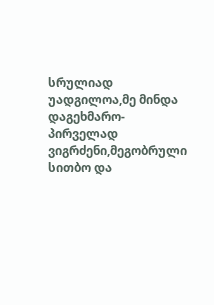სრულიად უადგილოა,მე მინდა დაგეხმარო-პირველად ვიგრძენი,მეგობრული სითბო და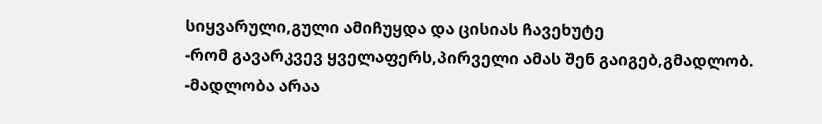სიყვარული,გული ამიჩუყდა და ცისიას ჩავეხუტე
-რომ გავარკვევ ყველაფერს,პირველი ამას შენ გაიგებ,გმადლობ.
-მადლობა არაა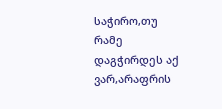საჭირო,თუ რამე დაგჭირდეს აქ ვარ,არაფრის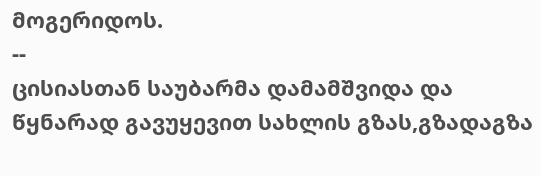მოგერიდოს.
--
ცისიასთან საუბარმა დამამშვიდა და წყნარად გავუყევით სახლის გზას,გზადაგზა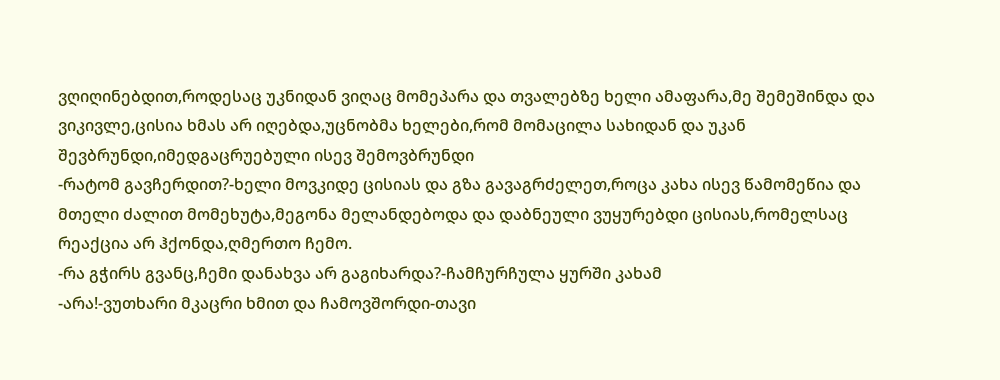ვღიღინებდით,როდესაც უკნიდან ვიღაც მომეპარა და თვალებზე ხელი ამაფარა,მე შემეშინდა და ვიკივლე,ცისია ხმას არ იღებდა,უცნობმა ხელები,რომ მომაცილა სახიდან და უკან შევბრუნდი,იმედგაცრუებული ისევ შემოვბრუნდი
-რატომ გავჩერდით?-ხელი მოვკიდე ცისიას და გზა გავაგრძელეთ,როცა კახა ისევ წამომეწია და მთელი ძალით მომეხუტა,მეგონა მელანდებოდა და დაბნეული ვუყურებდი ცისიას,რომელსაც რეაქცია არ ჰქონდა,ღმერთო ჩემო.
-რა გჭირს გვანც,ჩემი დანახვა არ გაგიხარდა?-ჩამჩურჩულა ყურში კახამ
-არა!-ვუთხარი მკაცრი ხმით და ჩამოვშორდი-თავი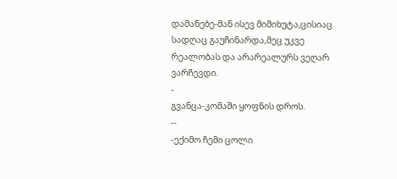დამანებე-მან ისევ მიმიხუტა,ცისიაც სადღაც გაუჩინარდა,მეც უკვე რეალობას და არარეალურს ვეღარ ვარჩევდი.
-
გვანცა-კომაში ყოფნის დროს.
--
-ექიმო ჩემი ცოლი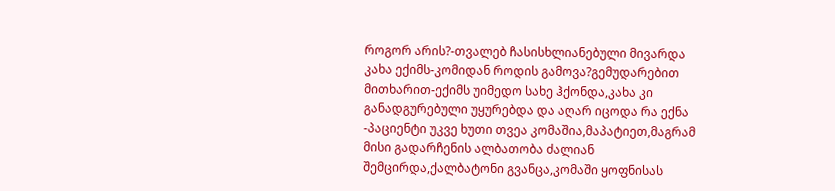როგორ არის?-თვალებ ჩასისხლიანებული მივარდა კახა ექიმს-კომიდან როდის გამოვა?გემუდარებით მითხარით-ექიმს უიმედო სახე ჰქონდა,კახა კი განადგურებული უყურებდა და აღარ იცოდა რა ექნა
-პაციენტი უკვე ხუთი თვეა კომაშია,მაპატიეთ,მაგრამ მისი გადარჩენის ალბათობა ძალიან შემცირდა,ქალბატონი გვანცა,კომაში ყოფნისას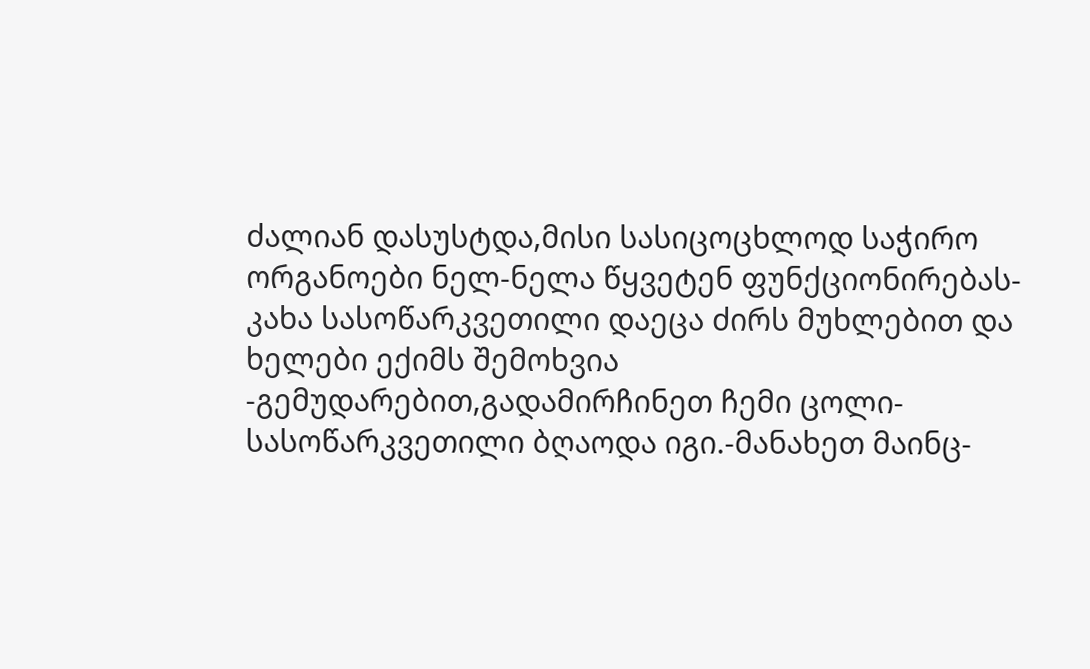ძალიან დასუსტდა,მისი სასიცოცხლოდ საჭირო ორგანოები ნელ-ნელა წყვეტენ ფუნქციონირებას-კახა სასოწარკვეთილი დაეცა ძირს მუხლებით და ხელები ექიმს შემოხვია
-გემუდარებით,გადამირჩინეთ ჩემი ცოლი-სასოწარკვეთილი ბღაოდა იგი.-მანახეთ მაინც-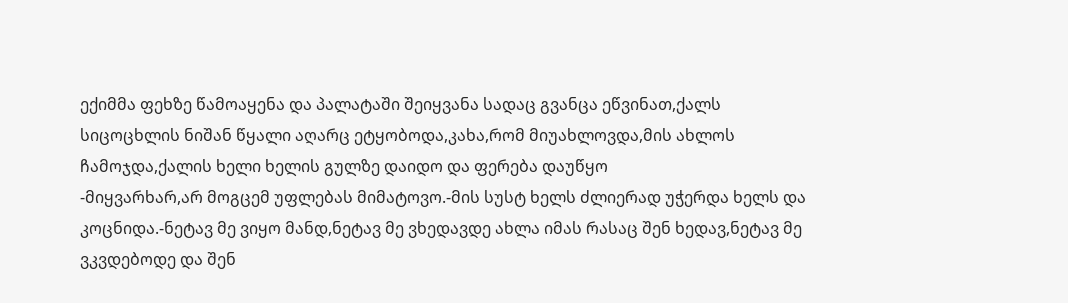ექიმმა ფეხზე წამოაყენა და პალატაში შეიყვანა სადაც გვანცა ეწვინათ,ქალს სიცოცხლის ნიშან წყალი აღარც ეტყობოდა,კახა,რომ მიუახლოვდა,მის ახლოს ჩამოჯდა,ქალის ხელი ხელის გულზე დაიდო და ფერება დაუწყო
-მიყვარხარ,არ მოგცემ უფლებას მიმატოვო.-მის სუსტ ხელს ძლიერად უჭერდა ხელს და კოცნიდა.-ნეტავ მე ვიყო მანდ,ნეტავ მე ვხედავდე ახლა იმას რასაც შენ ხედავ,ნეტავ მე ვკვდებოდე და შენ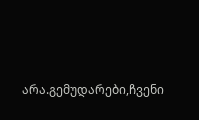არა.გემუდარები,ჩვენი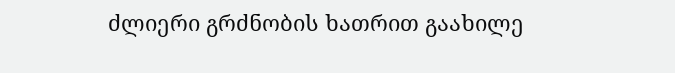ძლიერი გრძნობის ხათრით გაახილე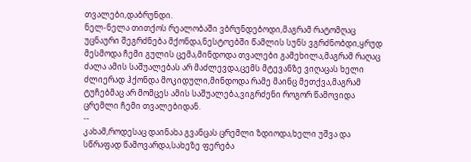თვალები,დაბრუნდი.
ნელ-ნელა თითქოს რეალობაში ვბრუნდებოდი,მაგრამ რატომღაც უცნაური შეგრძნება მქონდა,ნესტოებში წამლის სუნს ვგრძნობდი,ყრუდ მესმოდა ჩემი გულის ცემა,მინდოდა თვალები გამეხილა,მაგრამ რაღაც ძალა ამის საშუალებას არ მაძლევდა,ცემს მტევანზე ვიღაცას ხელი ძლიერად ჰქონდა მოკიდული,მინდოდა რამე მაინც მეთქვა,მაგრამ ტუჩებმაც არ მომცეს ამის საშუალება,ვიგრძენი როგორ წამოვიდა ცრემლი ჩემი თვალებიდან.
--
კახამ,როდესაც დაინახა გვანცას ცრემლი ზდიოდა,ხელი უშვა და სწრაფად წამოვარდა,სახეზე ფერება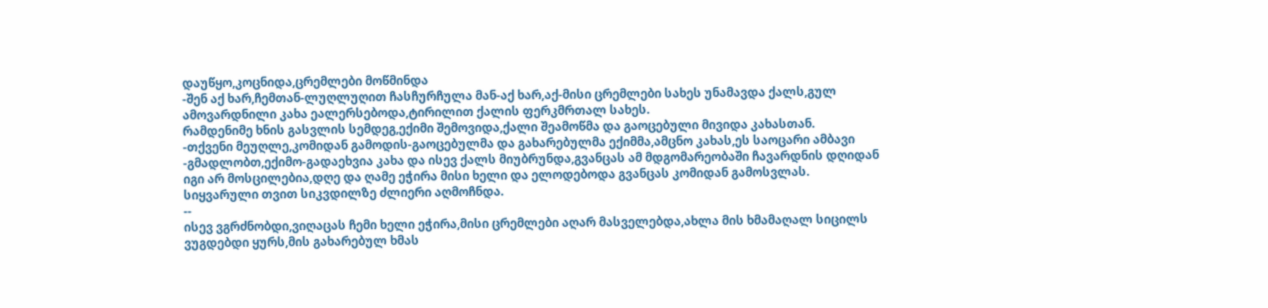დაუწყო,კოცნიდა,ცრემლები მოწმინდა
-შენ აქ ხარ,ჩემთან-ლუღლუღით ჩასჩურჩულა მან-აქ ხარ,აქ-მისი ცრემლები სახეს უნამავდა ქალს,გულ ამოვარდნილი კახა ეალერსებოდა,ტირილით ქალის ფერკმრთალ სახეს.
რამდენიმე ხნის გასვლის სემდეგ,ექიმი შემოვიდა,ქალი შეამოწმა და გაოცებული მივიდა კახასთან.
-თქვენი მეუღლე,კომიდან გამოდის-გაოცებულმა და გახარებულმა ექიმმა,ამცნო კახას,ეს საოცარი ამბავი
-გმადლობთ,ექიმო-გადაეხვია კახა და ისევ ქალს მიუბრუნდა,გვანცას ამ მდგომარეობაში ჩავარდნის დღიდან იგი არ მოსცილებია,დღე და ღამე ეჭირა მისი ხელი და ელოდებოდა გვანცას კომიდან გამოსვლას.
სიყვარული თვით სიკვდილზე ძლიერი აღმოჩნდა.
--
ისევ ვგრძნობდი,ვიღაცას ჩემი ხელი ეჭირა,მისი ცრემლები აღარ მასველებდა,ახლა მის ხმამაღალ სიცილს ვუგდებდი ყურს,მის გახარებულ ხმას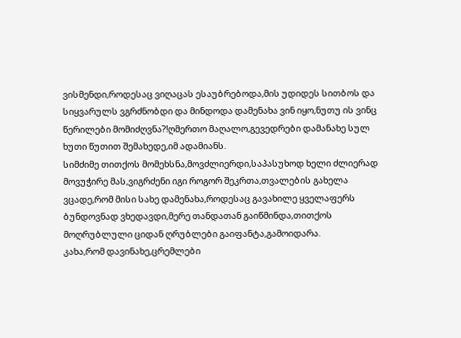ვისმენდი,როდესაც ვიღაცას ესაუბრებოდა,მის უდიდეს სითბოს და სიყვარულს ვგრძნობდი და მინდოდა დამენახა ვინ იყო,ნუთუ ის ვინც წერილები მომიძღვნა?!ღმერთო მაღალო,გევედრები დამანახე სულ ხუთი წუთით შემახედე,იმ ადამიანს.
სიმძიმე თითქოს მომეხსნა,მოვძლიერდი,საპასუხოდ ხელი ძლიერად მოვუჭირე მას,ვიგრძენი იგი როგორ შეკრთა,თვალების გახელა ვცადე,რომ მისი სახე დამენახა,როდესაც გავახილე ყველაფერს ბუნდოვნად ვხედავდი,მერე თანდათან გაიწმინდა,თითქოს მოღრუბლული ციდან ღრუბლები გაიფანტა,გამოიდარა.
კახა,რომ დავინახე,ცრემლები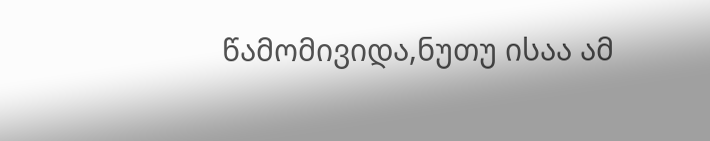წამომივიდა,ნუთუ ისაა ამ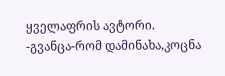ყველაფრის ავტორი.
-გვანცა-რომ დამინახა,კოცნა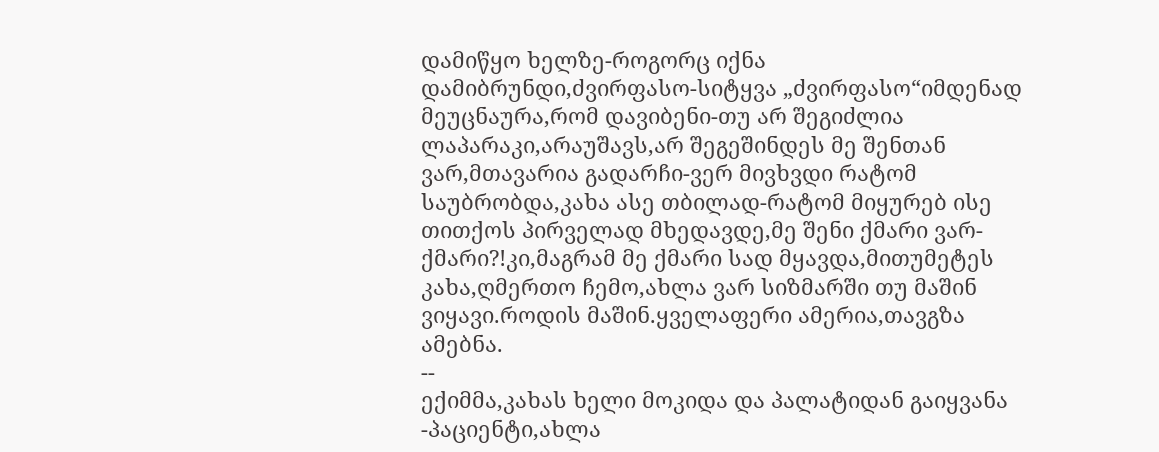დამიწყო ხელზე-როგორც იქნა დამიბრუნდი,ძვირფასო-სიტყვა „ძვირფასო“იმდენად მეუცნაურა,რომ დავიბენი-თუ არ შეგიძლია ლაპარაკი,არაუშავს,არ შეგეშინდეს მე შენთან ვარ,მთავარია გადარჩი-ვერ მივხვდი რატომ საუბრობდა,კახა ასე თბილად-რატომ მიყურებ ისე თითქოს პირველად მხედავდე,მე შენი ქმარი ვარ-ქმარი?!კი,მაგრამ მე ქმარი სად მყავდა,მითუმეტეს კახა,ღმერთო ჩემო,ახლა ვარ სიზმარში თუ მაშინ ვიყავი.როდის მაშინ.ყველაფერი ამერია,თავგზა ამებნა.
--
ექიმმა,კახას ხელი მოკიდა და პალატიდან გაიყვანა
-პაციენტი,ახლა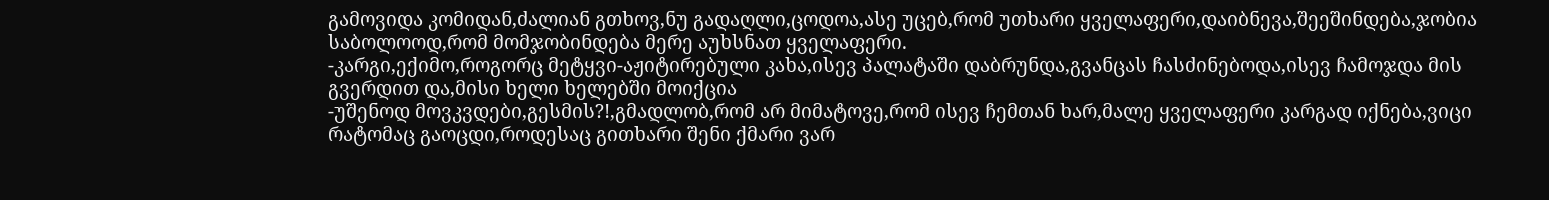გამოვიდა კომიდან,ძალიან გთხოვ,ნუ გადაღლი,ცოდოა,ასე უცებ,რომ უთხარი ყველაფერი,დაიბნევა,შეეშინდება,ჯობია საბოლოოდ,რომ მომჯობინდება მერე აუხსნათ ყველაფერი.
-კარგი,ექიმო,როგორც მეტყვი-აჟიტირებული კახა,ისევ პალატაში დაბრუნდა,გვანცას ჩასძინებოდა,ისევ ჩამოჯდა მის გვერდით და,მისი ხელი ხელებში მოიქცია
-უშენოდ მოვკვდები,გესმის?!,გმადლობ,რომ არ მიმატოვე,რომ ისევ ჩემთან ხარ,მალე ყველაფერი კარგად იქნება,ვიცი რატომაც გაოცდი,როდესაც გითხარი შენი ქმარი ვარ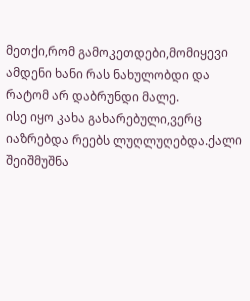მეთქი,რომ გამოკეთდები,მომიყევი ამდენი ხანი რას ნახულობდი და რატომ არ დაბრუნდი მალე.
ისე იყო კახა გახარებული,ვერც იაზრებდა რეებს ლუღლუღებდა.ქალი შეიშმუშნა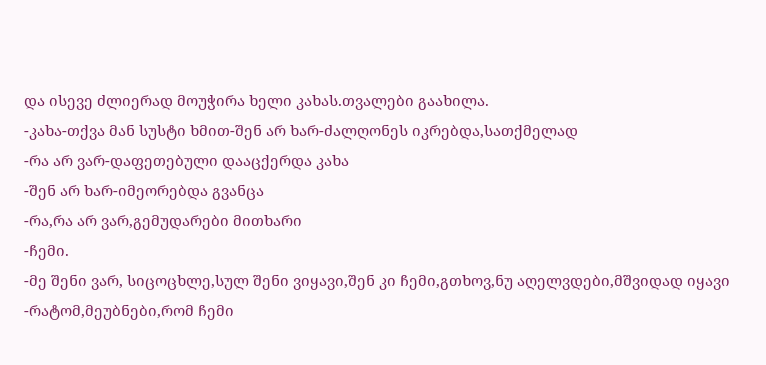და ისევე ძლიერად მოუჭირა ხელი კახას.თვალები გაახილა.
-კახა-თქვა მან სუსტი ხმით-შენ არ ხარ-ძალღონეს იკრებდა,სათქმელად
-რა არ ვარ-დაფეთებული დააცქერდა კახა
-შენ არ ხარ-იმეორებდა გვანცა
-რა,რა არ ვარ,გემუდარები მითხარი
-ჩემი.
-მე შენი ვარ, სიცოცხლე,სულ შენი ვიყავი,შენ კი ჩემი,გთხოვ,ნუ აღელვდები,მშვიდად იყავი
-რატომ,მეუბნები,რომ ჩემი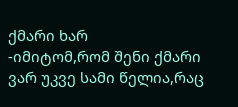ქმარი ხარ
-იმიტომ,რომ შენი ქმარი ვარ უკვე სამი წელია,რაც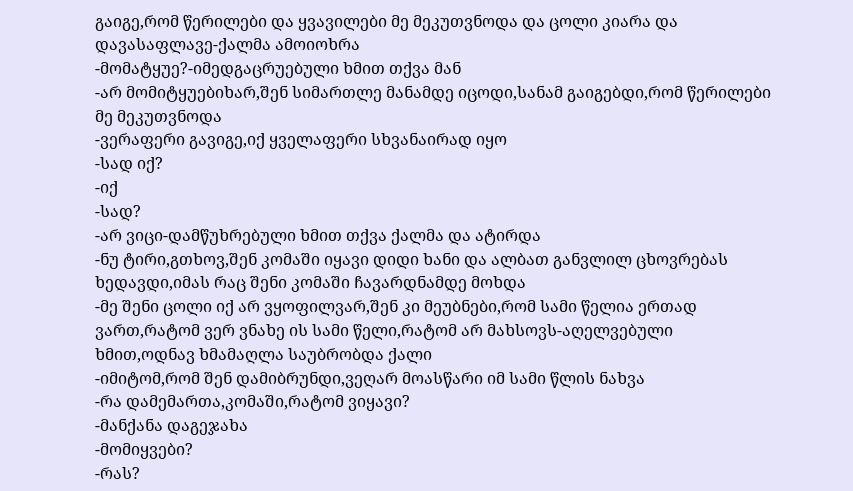გაიგე,რომ წერილები და ყვავილები მე მეკუთვნოდა და ცოლი კიარა და დავასაფლავე-ქალმა ამოიოხრა
-მომატყუე?-იმედგაცრუებული ხმით თქვა მან
-არ მომიტყუებიხარ,შენ სიმართლე მანამდე იცოდი,სანამ გაიგებდი,რომ წერილები მე მეკუთვნოდა
-ვერაფერი გავიგე,იქ ყველაფერი სხვანაირად იყო
-სად იქ?
-იქ
-სად?
-არ ვიცი-დამწუხრებული ხმით თქვა ქალმა და ატირდა
-ნუ ტირი,გთხოვ,შენ კომაში იყავი დიდი ხანი და ალბათ განვლილ ცხოვრებას ხედავდი,იმას რაც შენი კომაში ჩავარდნამდე მოხდა
-მე შენი ცოლი იქ არ ვყოფილვარ,შენ კი მეუბნები,რომ სამი წელია ერთად ვართ,რატომ ვერ ვნახე ის სამი წელი,რატომ არ მახსოვს-აღელვებული ხმით,ოდნავ ხმამაღლა საუბრობდა ქალი
-იმიტომ,რომ შენ დამიბრუნდი,ვეღარ მოასწარი იმ სამი წლის ნახვა
-რა დამემართა,კომაში,რატომ ვიყავი?
-მანქანა დაგეჯახა
-მომიყვები?
-რას?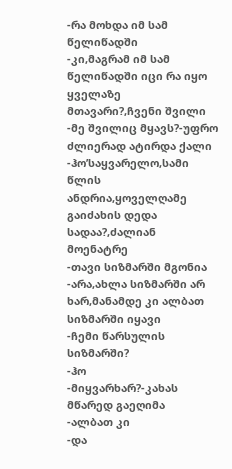-რა მოხდა იმ სამ წელიწადში
-კი,მაგრამ იმ სამ წელიწადში იცი რა იყო ყველაზე მთავარი?,ჩვენი შვილი
-მე შვილიც მყავს?-უფრო ძლიერად ატირდა ქალი
-ჰო’საყვარელო,სამი წლის ანდრია,ყოველღამე გაიძახის დედა სადაა?,ძალიან მოენატრე
-თავი სიზმარში მგონია
-არა,ახლა სიზმარში არ ხარ,მანამდე კი ალბათ სიზმარში იყავი
-ჩემი წარსულის სიზმარში?
-ჰო
-მიყვარხარ?-კახას მწარედ გაეღიმა
-ალბათ კი
-და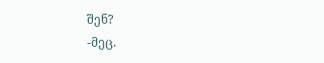შენ?
-მეც.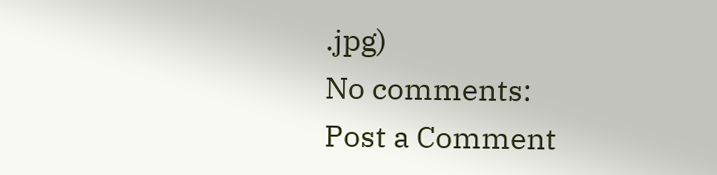.jpg)
No comments:
Post a Comment